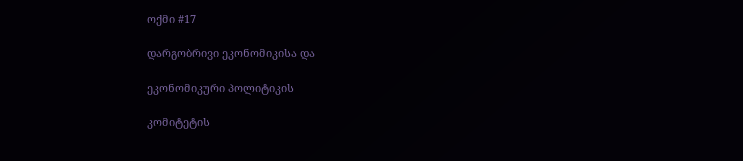ოქმი #17

დარგობრივი ეკონომიკისა და

ეკონომიკური პოლიტიკის

კომიტეტის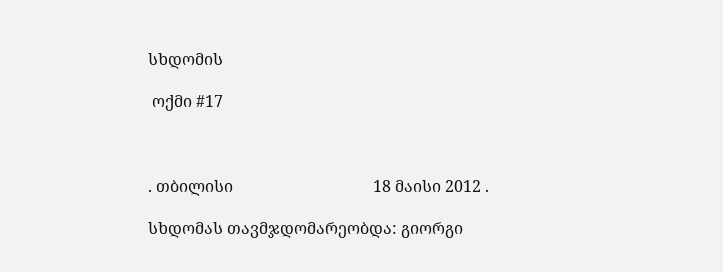სხდომის

 ოქმი #17



. თბილისი                                   18 მაისი 2012 .

სხდომას თავმჯდომარეობდა: გიორგი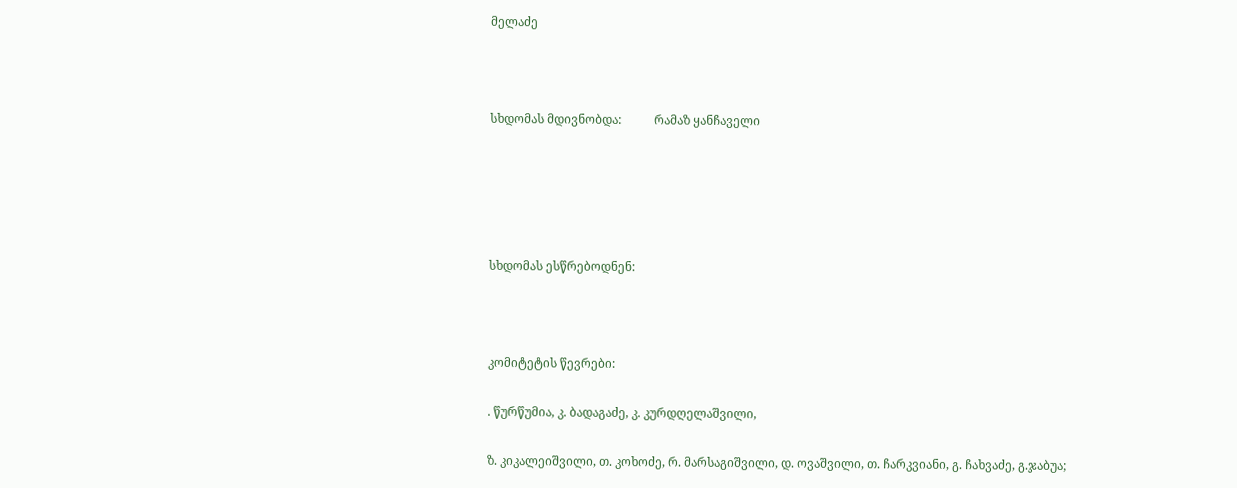მელაძე



სხდომას მდივნობდა:           რამაზ ყანჩაველი





სხდომას ესწრებოდნენ:



კომიტეტის წევრები:

. წურწუმია, კ. ბადაგაძე, კ. კურდღელაშვილი,

ზ. კიკალეიშვილი, თ. კოხოძე, რ. მარსაგიშვილი, დ. ოვაშვილი, თ. ჩარკვიანი, გ. ჩახვაძე, გ.ჯაბუა;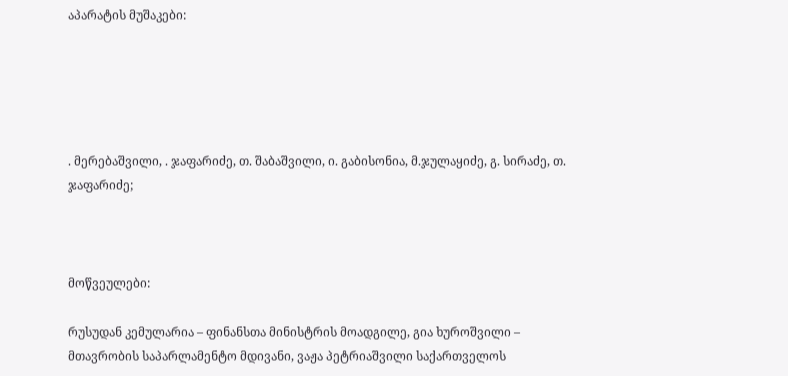აპარატის მუშაკები:





. მერებაშვილი, . ჯაფარიძე, თ. შაბაშვილი, ი. გაბისონია, მ.ჯულაყიძე, გ. სირაძე, თ. ჯაფარიძე;



მოწვეულები:

რუსუდან კემულარია – ფინანსთა მინისტრის მოადგილე, გია ხუროშვილი – მთავრობის საპარლამენტო მდივანი, ვაჟა პეტრიაშვილი საქართველოს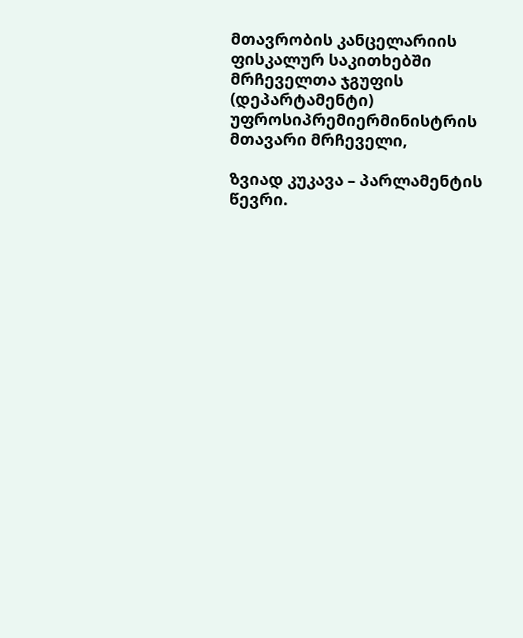მთავრობის კანცელარიის ფისკალურ საკითხებში მრჩეველთა ჯგუფის (დეპარტამენტი) უფროსიპრემიერმინისტრის მთავარი მრჩეველი,

ზვიად კუკავა – პარლამენტის წევრი.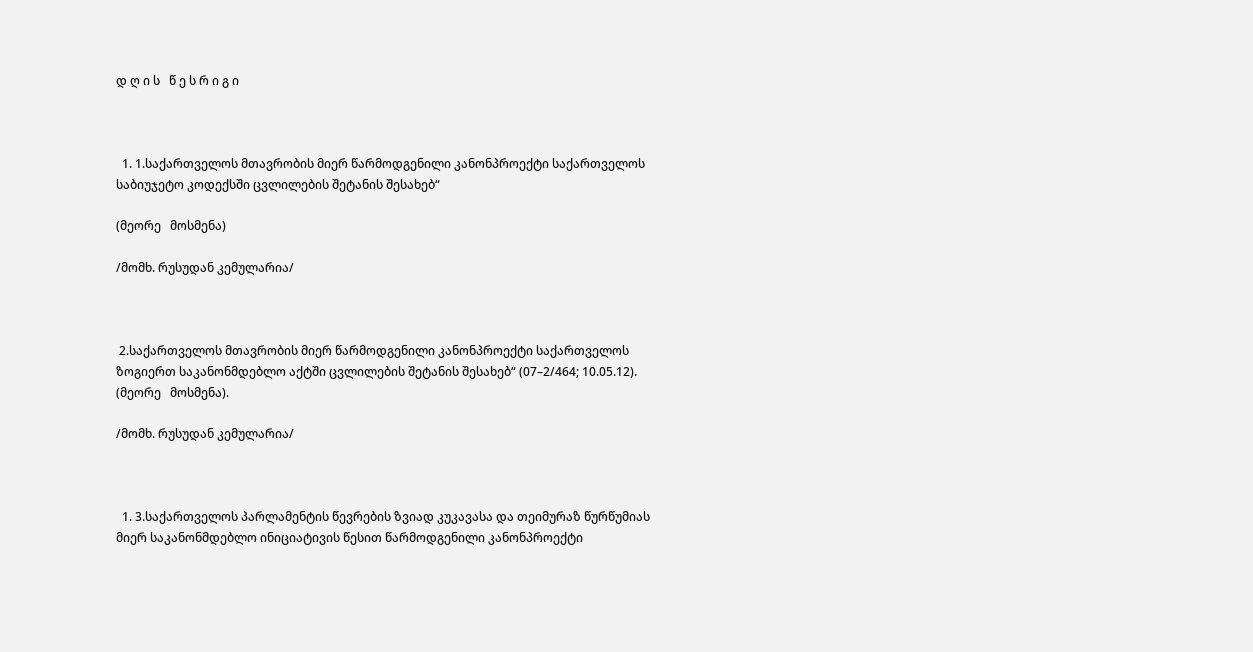დ ღ ი ს   წ ე ს რ ი გ ი



  1. 1.საქართველოს მთავრობის მიერ წარმოდგენილი კანონპროექტი საქართველოს საბიუჯეტო კოდექსში ცვლილების შეტანის შესახებ“

(მეორე   მოსმენა)

/მომხ. რუსუდან კემულარია/



 2.საქართველოს მთავრობის მიერ წარმოდგენილი კანონპროექტი საქართველოს ზოგიერთ საკანონმდებლო აქტში ცვლილების შეტანის შესახებ“ (07–2/464; 10.05.12). (მეორე   მოსმენა).

/მომხ. რუსუდან კემულარია/



  1. 3.საქართველოს პარლამენტის წევრების ზვიად კუკავასა და თეიმურაზ წურწუმიას მიერ საკანონმდებლო ინიციატივის წესით წარმოდგენილი კანონპროექტი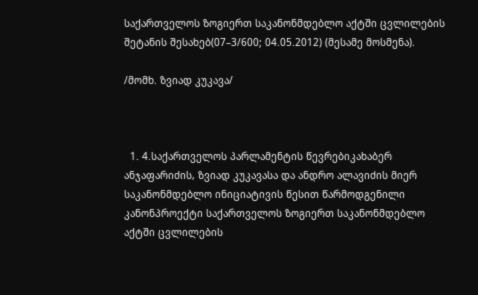საქართველოს ზოგიერთ საკანონმდებლო აქტში ცვლილების შეტანის შესახებ(07–3/600; 04.05.2012) (მესამე მოსმენა).

/მომხ. ზვიად კუკავა/



  1. 4.საქართველოს პარლამენტის წევრებიკახაბერ ანჯაფარიძის, ზვიად კუკავასა და ანდრო ალავიძის მიერ საკანონმდებლო ინიციატივის წესით წარმოდგენილი კანონპროექტი საქართველოს ზოგიერთ საკანონმდებლო აქტში ცვლილების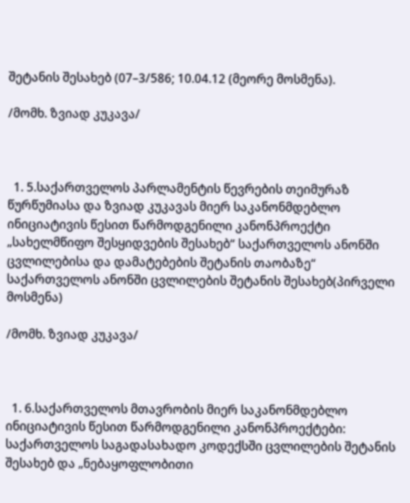შეტანის შესახებ (07–3/586; 10.04.12 (მეორე მოსმენა).

/მომხ. ზვიად კუკავა/



  1. 5.საქართველოს პარლამენტის წევრების თეიმურაზ წურწუმიასა და ზვიად კუკავას მიერ საკანონმდებლო ინიციატივის წესით წარმოდგენილი კანონპროექტი „სახელმწიფო შესყიდვების შესახებ“ საქართველოს ანონში ცვლილებისა და დამატებების შეტანის თაობაზე“ საქართველოს ანონში ცვლილების შეტანის შესახებ(პირველი   მოსმენა)

/მომხ. ზვიად კუკავა/



  1. 6.საქართველოს მთავრობის მიერ საკანონმდებლო ინიციატივის წესით წარმოდგენილი კანონპროექტები: საქართველოს საგადასახადო კოდექსში ცვლილების შეტანის შესახებ და „ნებაყოფლობითი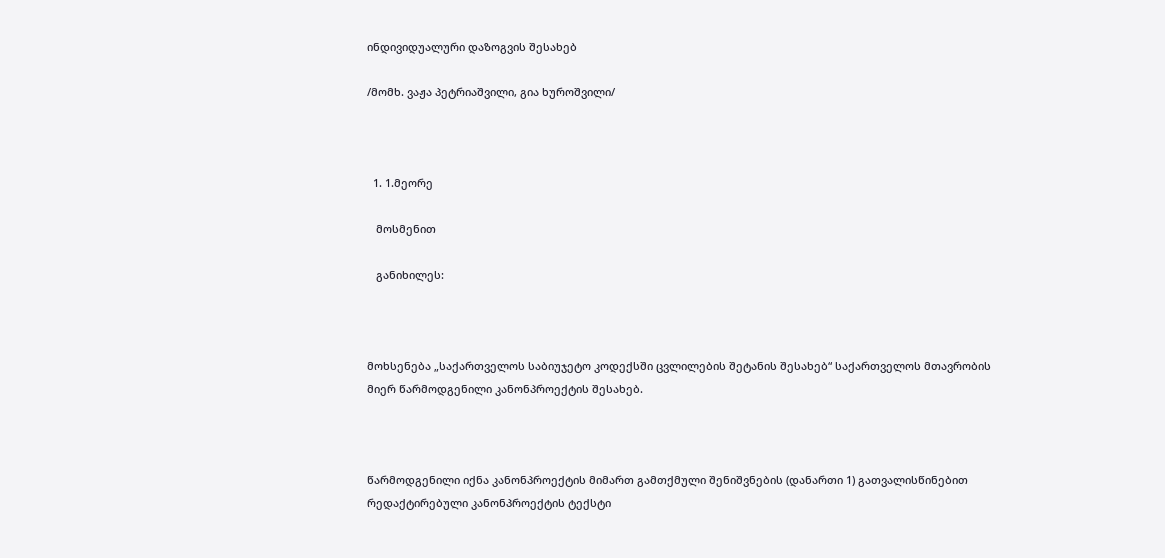ინდივიდუალური დაზოგვის შესახებ

/მომხ. ვაჟა პეტრიაშვილი, გია ხუროშვილი/



  1. 1.მეორე

   მოსმენით

   განიხილეს:



მოხსენება „საქართველოს საბიუჯეტო კოდექსში ცვლილების შეტანის შესახებ“ საქართველოს მთავრობის მიერ წარმოდგენილი კანონპროექტის შესახებ.



წარმოდგენილი იქნა კანონპროექტის მიმართ გამთქმული შენიშვნების (დანართი 1) გათვალისწინებით რედაქტირებული კანონპროექტის ტექსტი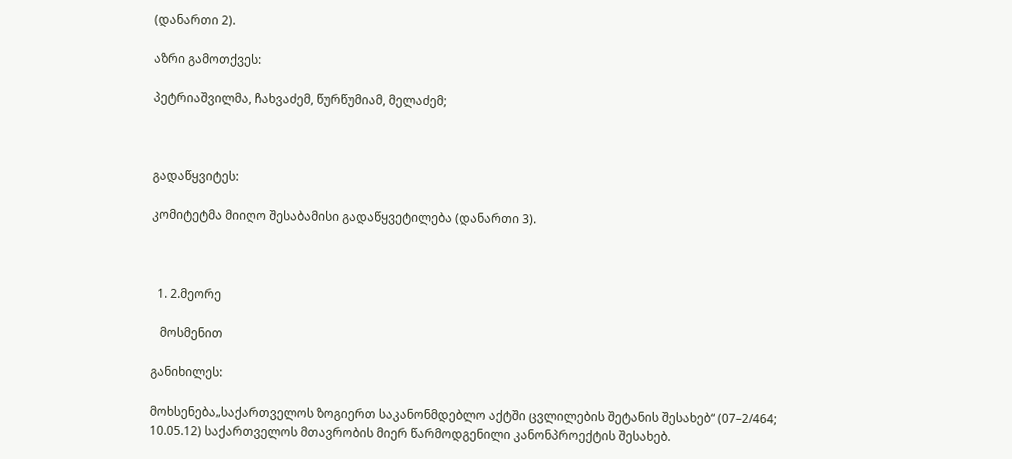(დანართი 2).

აზრი გამოთქვეს:

პეტრიაშვილმა, ჩახვაძემ, წურწუმიამ, მელაძემ;



გადაწყვიტეს:

კომიტეტმა მიიღო შესაბამისი გადაწყვეტილება (დანართი 3).



  1. 2.მეორე

   მოსმენით

განიხილეს:

მოხსენება„საქართველოს ზოგიერთ საკანონმდებლო აქტში ცვლილების შეტანის შესახებ“ (07–2/464; 10.05.12) საქართველოს მთავრობის მიერ წარმოდგენილი კანონპროექტის შესახებ.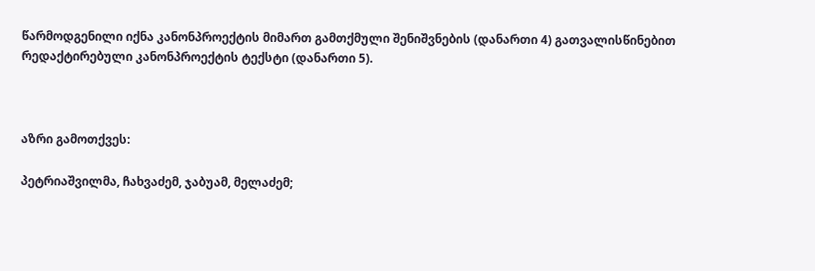წარმოდგენილი იქნა კანონპროექტის მიმართ გამთქმული შენიშვნების (დანართი 4) გათვალისწინებით რედაქტირებული კანონპროექტის ტექსტი (დანართი 5).



აზრი გამოთქვეს:

პეტრიაშვილმა, ჩახვაძემ, ჯაბუამ, მელაძემ;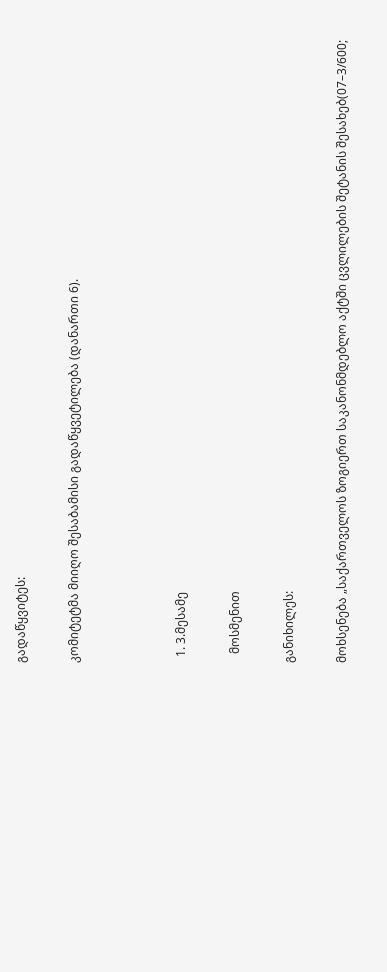გადაწყვიტეს:

კომიტეტმა მიიღო შესაბამისი გადაწყვეტილება (დანართი 6).



  1. 3.მესამე

   მოსმენით

განიხილეს:

მოხსენება „საქართველოს ზოგიერთ საკანონმდებლო აქტში ცვლილების შეტანის შესახებ(07–3/600;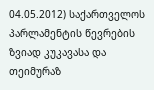04.05.2012) საქართველოს პარლამენტის წევრების ზვიად კუკავასა და თეიმურაზ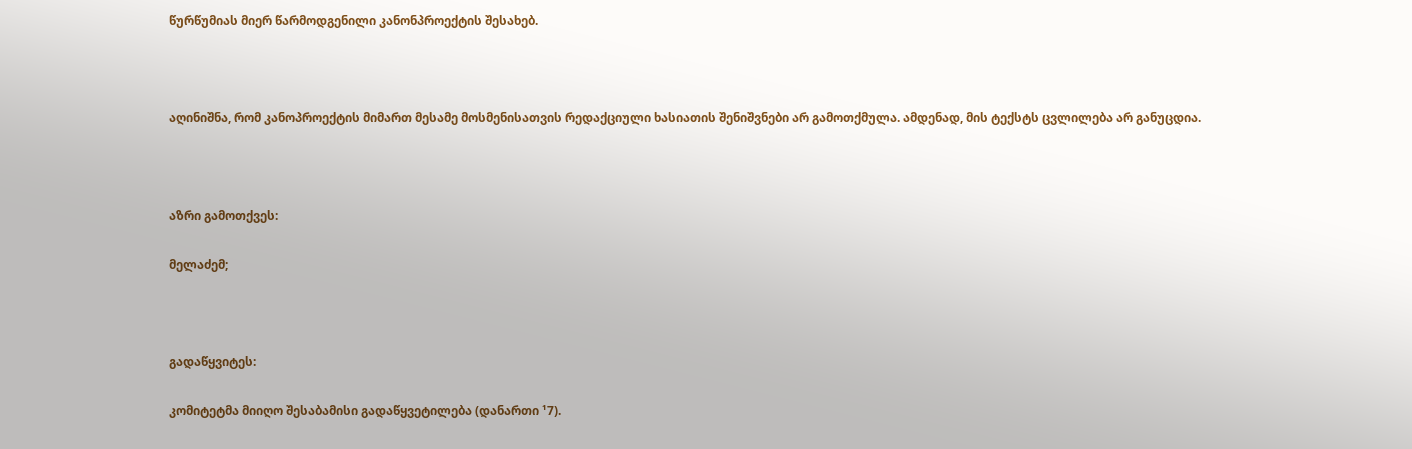წურწუმიას მიერ წარმოდგენილი კანონპროექტის შესახებ.



აღინიშნა, რომ კანოპროექტის მიმართ მესამე მოსმენისათვის რედაქციული ხასიათის შენიშვნები არ გამოთქმულა. ამდენად, მის ტექსტს ცვლილება არ განუცდია.



აზრი გამოთქვეს:

მელაძემ;



გადაწყვიტეს:

კომიტეტმა მიიღო შესაბამისი გადაწყვეტილება (დანართი ¹7).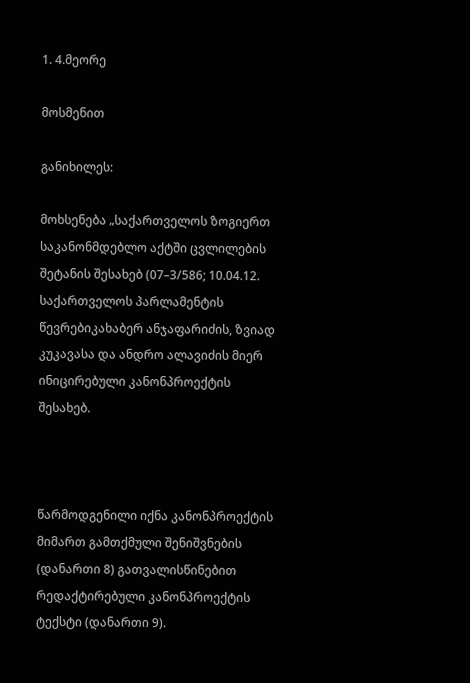1. 4.მეორე

მოსმენით

განიხილეს:

მოხსენება „საქართველოს ზოგიერთ საკანონმდებლო აქტში ცვლილების შეტანის შესახებ (07–3/586; 10.04.12. საქართველოს პარლამენტის წევრებიკახაბერ ანჯაფარიძის, ზვიად კუკავასა და ანდრო ალავიძის მიერ ინიცირებული კანონპროექტის შესახებ.



წარმოდგენილი იქნა კანონპროექტის მიმართ გამთქმული შენიშვნების (დანართი 8) გათვალისწინებით რედაქტირებული კანონპროექტის ტექსტი (დანართი 9).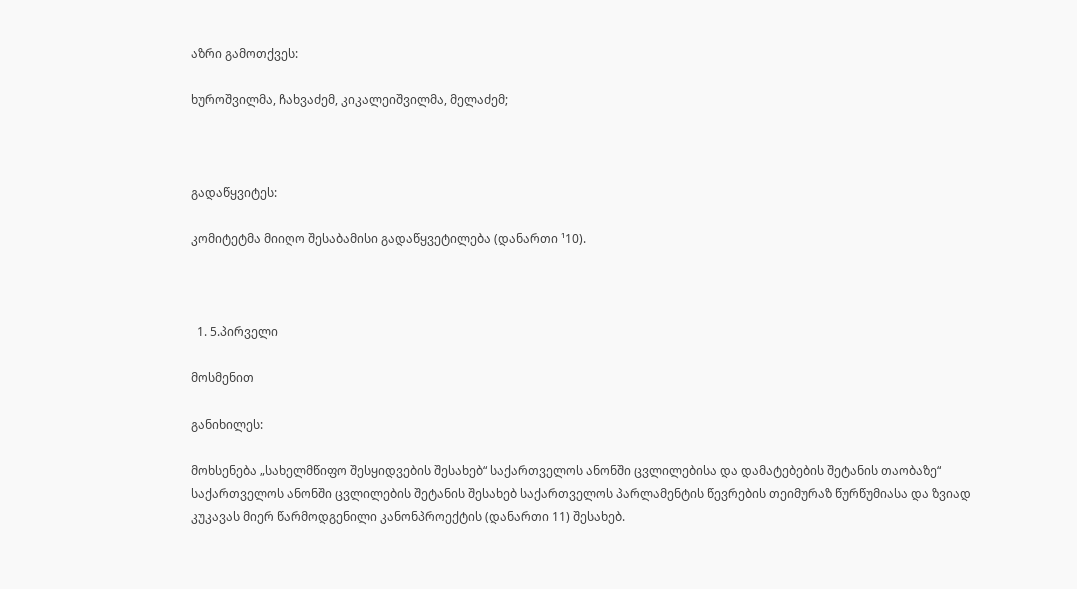აზრი გამოთქვეს:

ხუროშვილმა, ჩახვაძემ, კიკალეიშვილმა, მელაძემ;



გადაწყვიტეს:

კომიტეტმა მიიღო შესაბამისი გადაწყვეტილება (დანართი ¹10).



  1. 5.პირველი

მოსმენით

განიხილეს:

მოხსენება „სახელმწიფო შესყიდვების შესახებ“ საქართველოს ანონში ცვლილებისა და დამატებების შეტანის თაობაზე“ საქართველოს ანონში ცვლილების შეტანის შესახებ საქართველოს პარლამენტის წევრების თეიმურაზ წურწუმიასა და ზვიად კუკავას მიერ წარმოდგენილი კანონპროექტის (დანართი 11) შესახებ.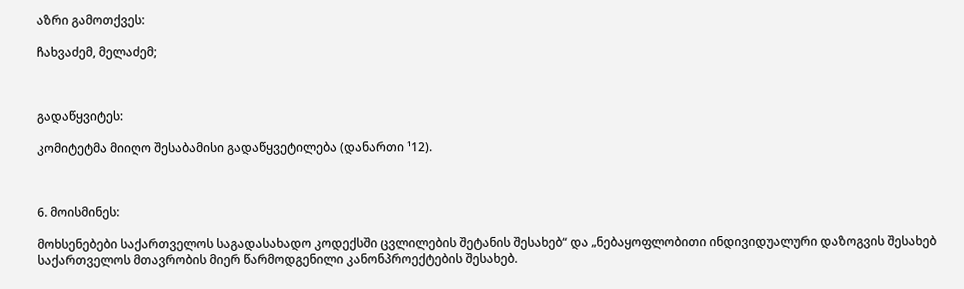აზრი გამოთქვეს:

ჩახვაძემ, მელაძემ;



გადაწყვიტეს:

კომიტეტმა მიიღო შესაბამისი გადაწყვეტილება (დანართი ¹12).



6. მოისმინეს:

მოხსენებები საქართველოს საგადასახადო კოდექსში ცვლილების შეტანის შესახებ“ და „ნებაყოფლობითი ინდივიდუალური დაზოგვის შესახებ საქართველოს მთავრობის მიერ წარმოდგენილი კანონპროექტების შესახებ.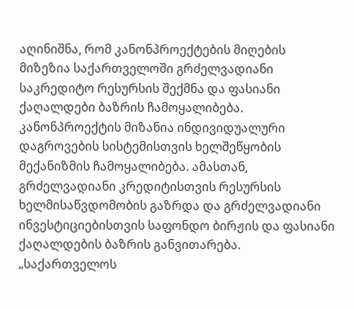აღინიშნა, რომ კანონპროექტების მიღების მიზეზია საქართველოში გრძელვადიანი საკრედიტო რესურსის შექმნა და ფასიანი ქაღალდები ბაზრის ჩამოყალიბება. კანონპროექტის მიზანია ინდივიდუალური დაგროვების სისტემისთვის ხელშეწყობის მექანიზმის ჩამოყალიბება. ამასთან, გრძელვადიანი კრედიტისთვის რესურსის ხელმისაწვდომობის გაზრდა და გრძელვადიანი ინვესტიციებისთვის საფონდო ბირჟის და ფასიანი ქაღალდების ბაზრის განვითარება. „საქართველოს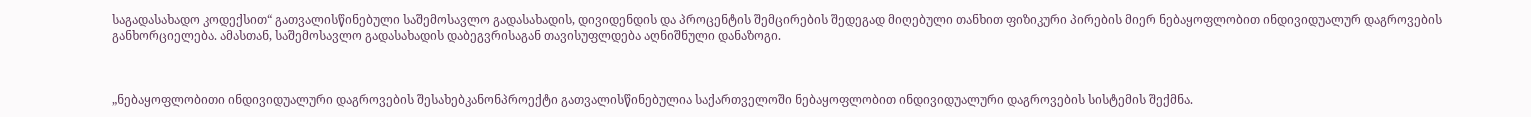საგადასახადო კოდექსით“ გათვალისწინებული საშემოსავლო გადასახადის, დივიდენდის და პროცენტის შემცირების შედეგად მიღებული თანხით ფიზიკური პირების მიერ ნებაყოფლობით ინდივიდუალურ დაგროვების განხორციელება. ამასთან, საშემოსავლო გადასახადის დაბეგვრისაგან თავისუფლდება აღნიშნული დანაზოგი.



„ნებაყოფლობითი ინდივიდუალური დაგროვების შესახებკანონპროექტი გათვალისწინებულია საქართველოში ნებაყოფლობით ინდივიდუალური დაგროვების სისტემის შექმნა.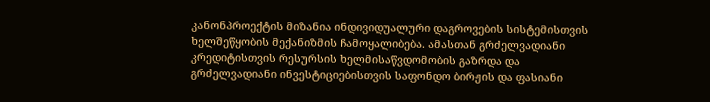კანონპროექტის მიზანია ინდივიდუალური დაგროვების სისტემისთვის ხელშეწყობის მექანიზმის ჩამოყალიბება. ამასთან გრძელვადიანი კრედიტისთვის რესურსის ხელმისაწვდომობის გაზრდა და გრძელვადიანი ინვესტიციებისთვის საფონდო ბირჟის და ფასიანი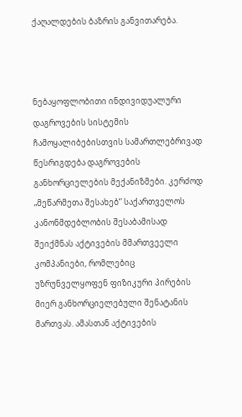ქაღალდების ბაზრის განვითარება.



ნებაყოფლობითი ინდივიდუალური დაგროვების სისტემის ჩამოყალიბებისთვის სამართლებრივად წესრიგდება დაგროვების განხორციელების მექანიზმები. კერძოდ „მეწარმეთა შესახებ“ საქართველოს კანონმდებლობის შესაბამისად შეიქმნას აქტივების მმართვეელი კომპანიები, რომლებიც უზრუნველყოფენ ფიზიკური პირების მიერ განხორციელებული შენატანის მართვას. ამასთან აქტივების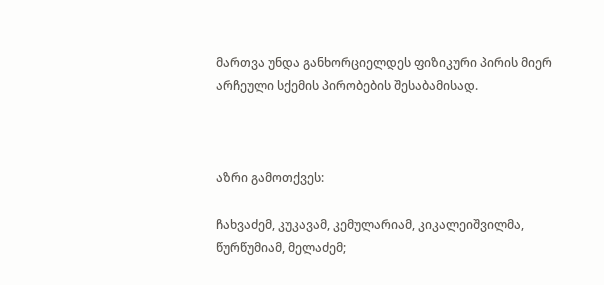მართვა უნდა განხორციელდეს ფიზიკური პირის მიერ არჩეული სქემის პირობების შესაბამისად.



აზრი გამოთქვეს:

ჩახვაძემ, კუკავამ, კემულარიამ, კიკალეიშვილმა, წურწუმიამ, მელაძემ;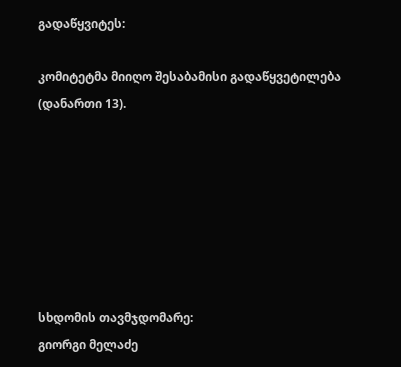გადაწყვიტეს:

კომიტეტმა მიიღო შესაბამისი გადაწყვეტილება (დანართი 13).







სხდომის თავმჯდომარე:                                             გიორგი მელაძე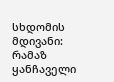სხდომის მდივანი:                                                      რამაზ ყანჩაველი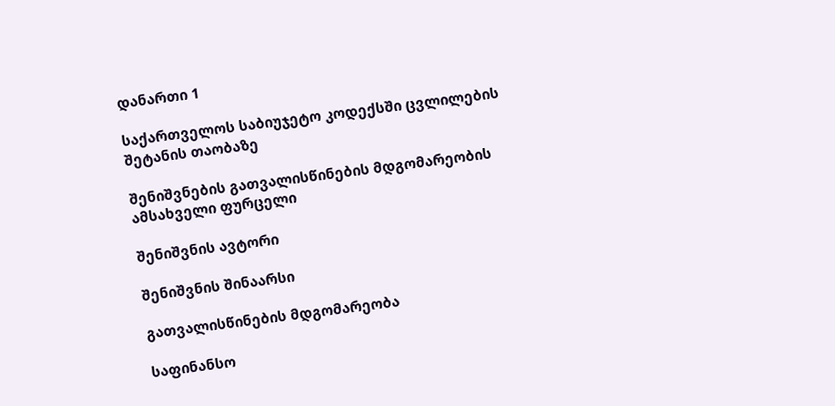დანართი 1

საქართველოს საბიუჯეტო კოდექსში ცვლილების შეტანის თაობაზე

შენიშვნების გათვალისწინების მდგომარეობის ამსახველი ფურცელი

შენიშვნის ავტორი

შენიშვნის შინაარსი

გათვალისწინების მდგომარეობა

საფინანსო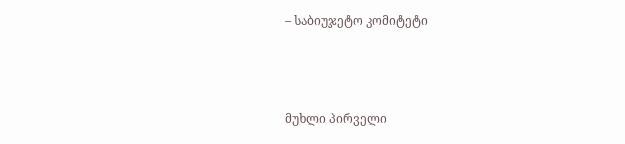– საბიუჯეტო კომიტეტი



მუხლი პირველი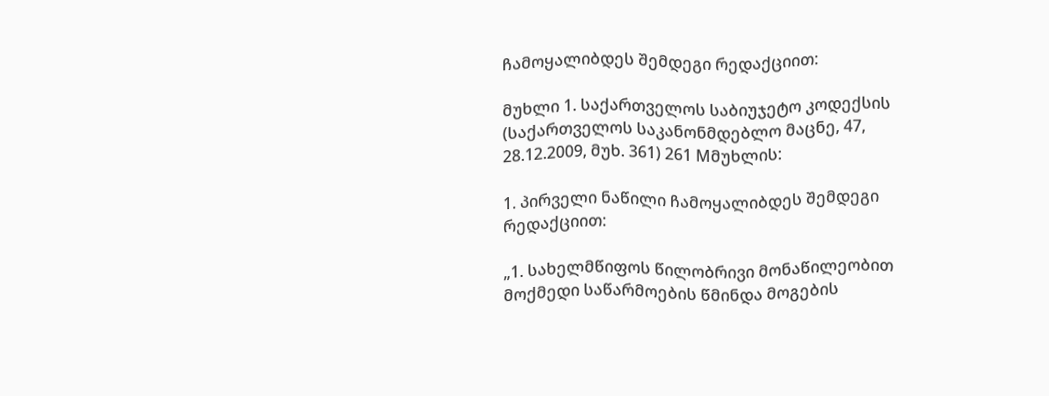ჩამოყალიბდეს შემდეგი რედაქციით:

მუხლი 1. საქართველოს საბიუჯეტო კოდექსის (საქართველოს საკანონმდებლო მაცნე, 47, 28.12.2009, მუხ. 361) 261 Mმუხლის:

1. პირველი ნაწილი ჩამოყალიბდეს შემდეგი რედაქციით:

„1. სახელმწიფოს წილობრივი მონაწილეობით მოქმედი საწარმოების წმინდა მოგების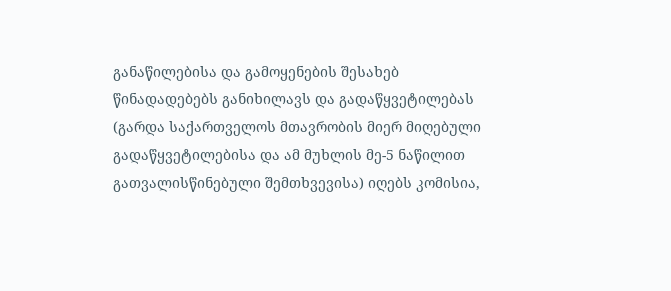განაწილებისა და გამოყენების შესახებ წინადადებებს განიხილავს და გადაწყვეტილებას (გარდა საქართველოს მთავრობის მიერ მიღებული გადაწყვეტილებისა და ამ მუხლის მე-5 ნაწილით გათვალისწინებული შემთხვევისა) იღებს კომისია,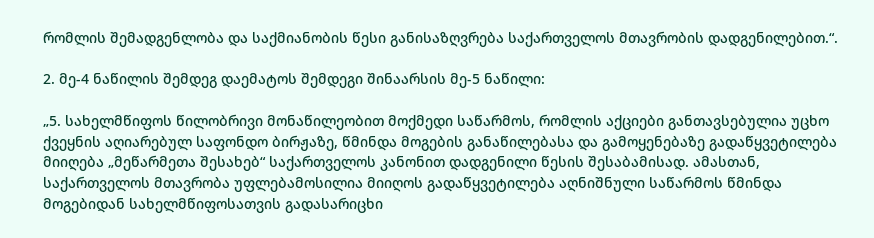რომლის შემადგენლობა და საქმიანობის წესი განისაზღვრება საქართველოს მთავრობის დადგენილებით.“.

2. მე-4 ნაწილის შემდეგ დაემატოს შემდეგი შინაარსის მე-5 ნაწილი:

„5. სახელმწიფოს წილობრივი მონაწილეობით მოქმედი საწარმოს, რომლის აქციები განთავსებულია უცხო ქვეყნის აღიარებულ საფონდო ბირჟაზე, წმინდა მოგების განაწილებასა და გამოყენებაზე გადაწყვეტილება მიიღება „მეწარმეთა შესახებ“ საქართველოს კანონით დადგენილი წესის შესაბამისად. ამასთან, საქართველოს მთავრობა უფლებამოსილია მიიღოს გადაწყვეტილება აღნიშნული საწარმოს წმინდა მოგებიდან სახელმწიფოსათვის გადასარიცხი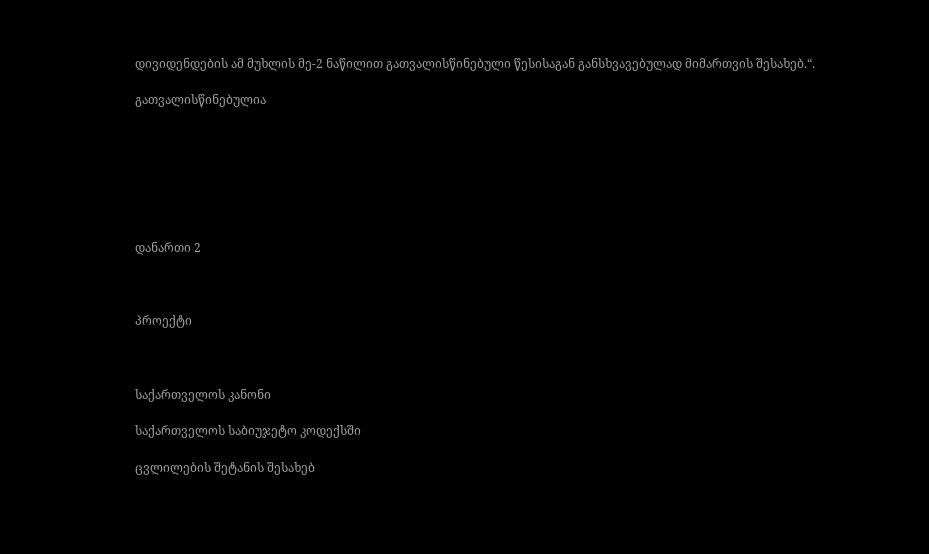დივიდენდების ამ მუხლის მე-2 ნაწილით გათვალისწინებული წესისაგან განსხვავებულად მიმართვის შესახებ.“.

გათვალისწინებულია







დანართი 2



პროექტი



საქართველოს კანონი

საქართველოს საბიუჯეტო კოდექსში

ცვლილების შეტანის შესახებ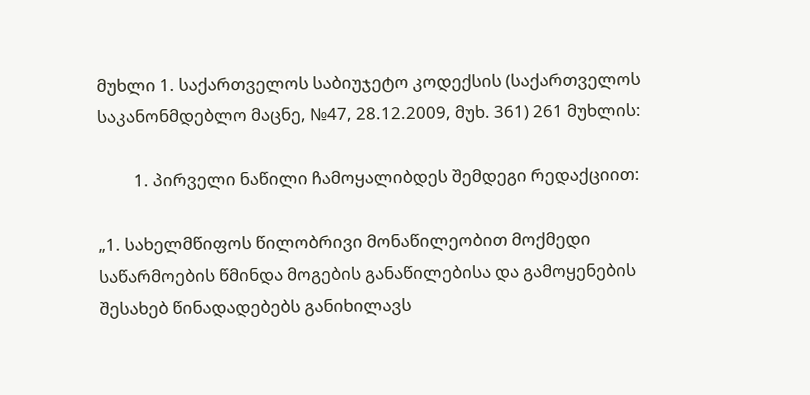მუხლი 1. საქართველოს საბიუჯეტო კოდექსის (საქართველოს საკანონმდებლო მაცნე, №47, 28.12.2009, მუხ. 361) 261 მუხლის:

         1. პირველი ნაწილი ჩამოყალიბდეს შემდეგი რედაქციით:

„1. სახელმწიფოს წილობრივი მონაწილეობით მოქმედი საწარმოების წმინდა მოგების განაწილებისა და გამოყენების შესახებ წინადადებებს განიხილავს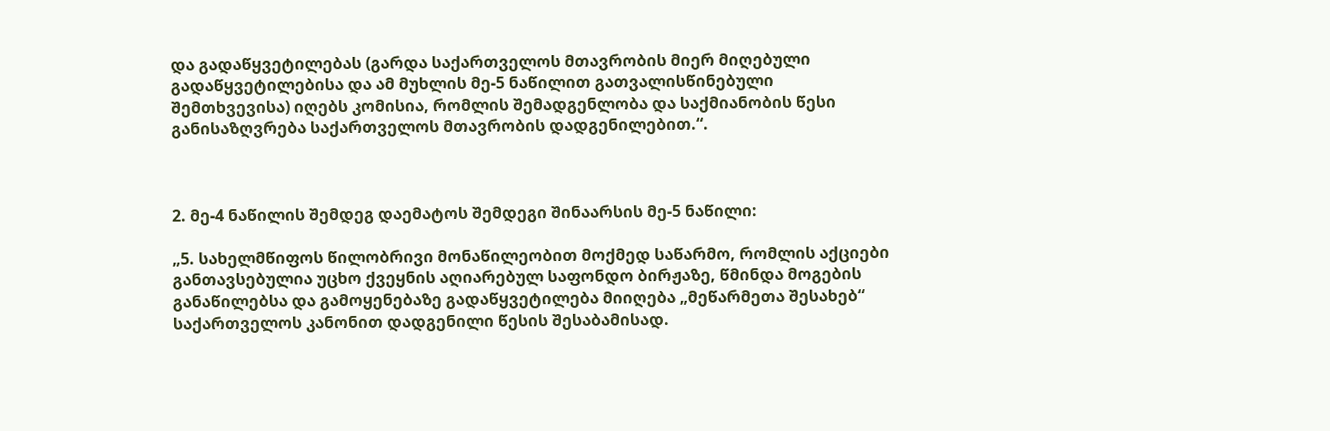და გადაწყვეტილებას (გარდა საქართველოს მთავრობის მიერ მიღებული გადაწყვეტილებისა და ამ მუხლის მე-5 ნაწილით გათვალისწინებული შემთხვევისა) იღებს კომისია, რომლის შემადგენლობა და საქმიანობის წესი განისაზღვრება საქართველოს მთავრობის დადგენილებით.“.



2. მე-4 ნაწილის შემდეგ დაემატოს შემდეგი შინაარსის მე-5 ნაწილი:

„5. სახელმწიფოს წილობრივი მონაწილეობით მოქმედ საწარმო, რომლის აქციები განთავსებულია უცხო ქვეყნის აღიარებულ საფონდო ბირჟაზე, წმინდა მოგების განაწილებსა და გამოყენებაზე გადაწყვეტილება მიიღება „მეწარმეთა შესახებ“ საქართველოს კანონით დადგენილი წესის შესაბამისად.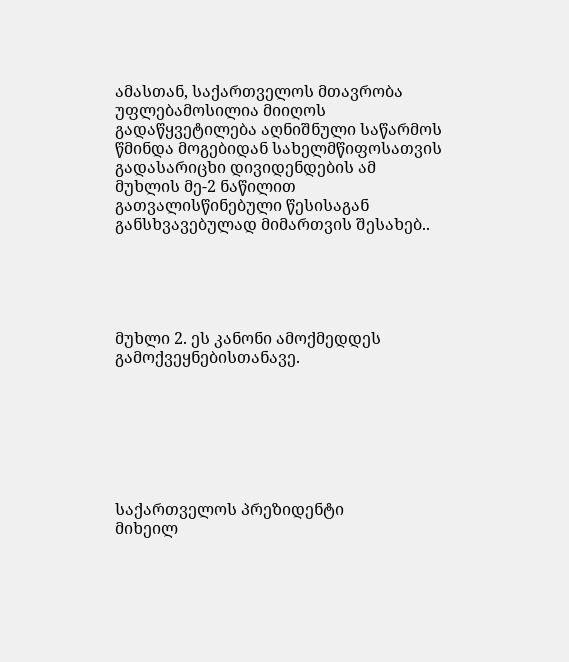ამასთან, საქართველოს მთავრობა უფლებამოსილია მიიღოს გადაწყვეტილება აღნიშნული საწარმოს წმინდა მოგებიდან სახელმწიფოსათვის გადასარიცხი დივიდენდების ამ მუხლის მე-2 ნაწილით გათვალისწინებული წესისაგან განსხვავებულად მიმართვის შესახებ..





მუხლი 2. ეს კანონი ამოქმედდეს გამოქვეყნებისთანავე.







საქართველოს პრეზიდენტი                  მიხეილ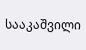სააკაშვილი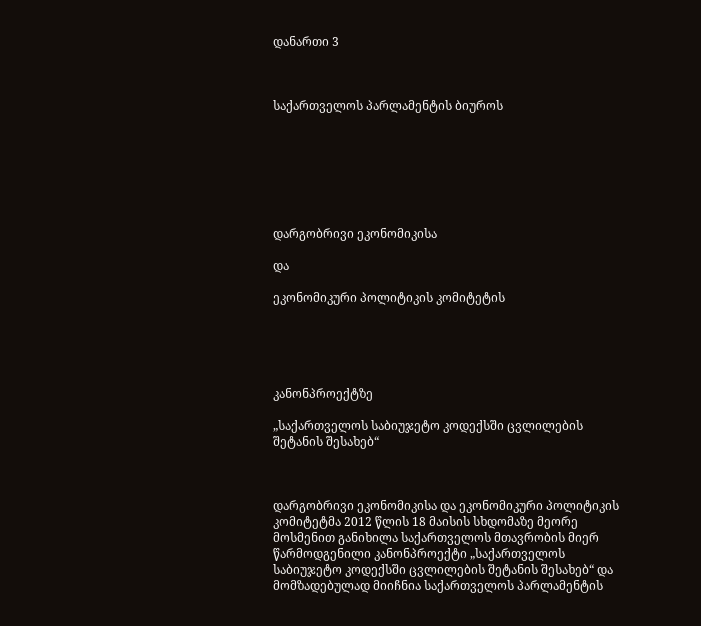დანართი 3



საქართველოს პარლამენტის ბიუროს







დარგობრივი ეკონომიკისა

და

ეკონომიკური პოლიტიკის კომიტეტის





კანონპროექტზე

„საქართველოს საბიუჯეტო კოდექსში ცვლილების შეტანის შესახებ“



დარგობრივი ეკონომიკისა და ეკონომიკური პოლიტიკის კომიტეტმა 2012 წლის 18 მაისის სხდომაზე მეორე მოსმენით განიხილა საქართველოს მთავრობის მიერ წარმოდგენილი კანონპროექტი „საქართველოს საბიუჯეტო კოდექსში ცვლილების შეტანის შესახებ“ და მომზადებულად მიიჩნია საქართველოს პარლამენტის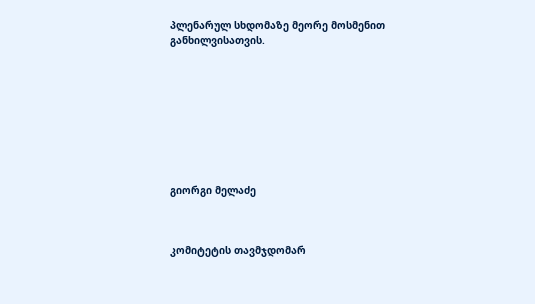პლენარულ სხდომაზე მეორე მოსმენით განხილვისათვის.









გიორგი მელაძე



კომიტეტის თავმჯდომარ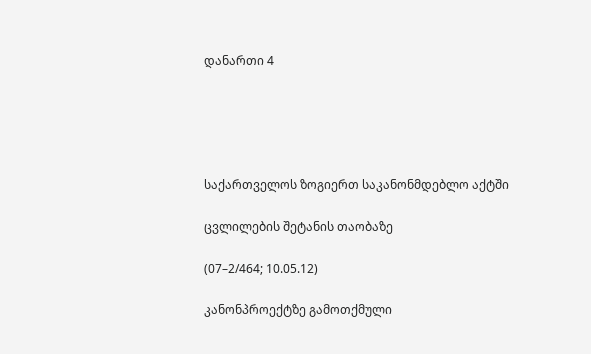დანართი 4





საქართველოს ზოგიერთ საკანონმდებლო აქტში

ცვლილების შეტანის თაობაზე

(07–2/464; 10.05.12)

კანონპროექტზე გამოთქმული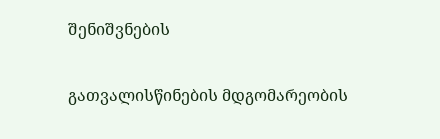შენიშვნების

გათვალისწინების მდგომარეობის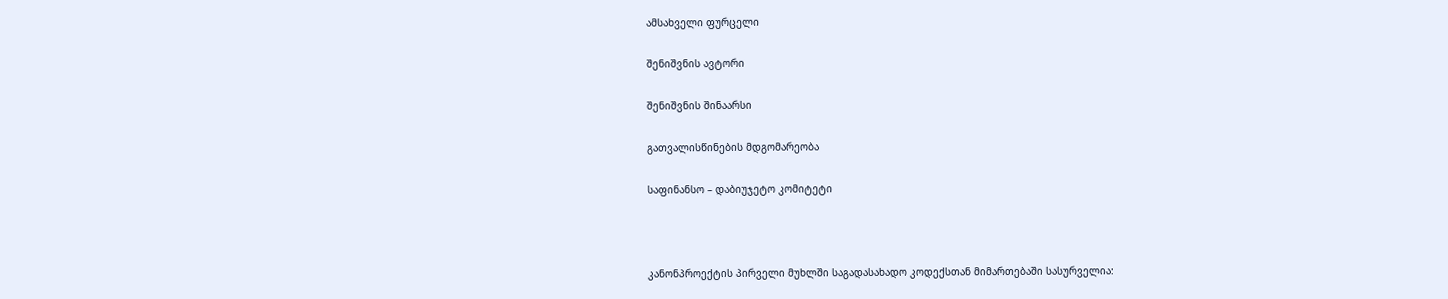ამსახველი ფურცელი

შენიშვნის ავტორი

შენიშვნის შინაარსი

გათვალისწინების მდგომარეობა

საფინანსო – დაბიუჯეტო კომიტეტი



კანონპროექტის პირველი მუხლში საგადასახადო კოდექსთან მიმართებაში სასურველია: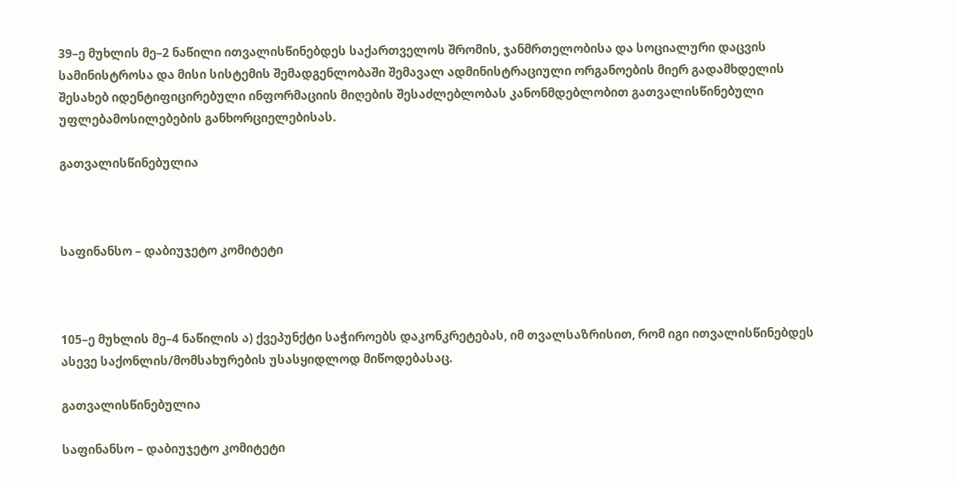39–ე მუხლის მე–2 ნაწილი ითვალისწინებდეს საქართველოს შრომის, ჯანმრთელობისა და სოციალური დაცვის სამინისტროსა და მისი სისტემის შემადგენლობაში შემავალ ადმინისტრაციული ორგანოების მიერ გადამხდელის შესახებ იდენტიფიცირებული ინფორმაციის მიღების შესაძლებლობას კანონმდებლობით გათვალისწინებული უფლებამოსილებების განხორციელებისას.

გათვალისწინებულია



საფინანსო – დაბიუჯეტო კომიტეტი



105–ე მუხლის მე–4 ნაწილის ა) ქვეპუნქტი საჭიროებს დაკონკრეტებას, იმ თვალსაზრისით, რომ იგი ითვალისწინებდეს ასევე საქონლის/მომსახურების უსასყიდლოდ მიწოდებასაც.

გათვალისწინებულია

საფინანსო – დაბიუჯეტო კომიტეტი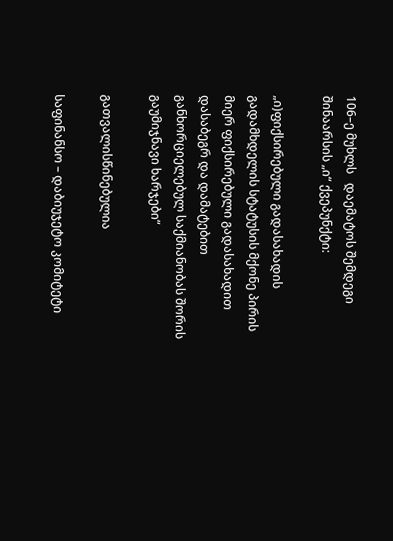106–ე მუხლს   დაემატოს შემდეგი შინაარსის „ი“ ქვეპუნქტი:

„ი)ფიქსირებული გადასახადის გადამხდელის სტატუსის მქონე პირის მიერ ფიქსირებული გადასახადით დასაბეგრ და დამატებით განხორციელებულ საქმიანობას შორის გაუმიჯნავი ხარჯები“

გათვალისწინებულია

საფინანსო – დაბიუჯეტო კომიტეტი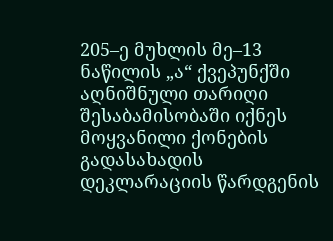205–ე მუხლის მე–13 ნაწილის „ა“ ქვეპუნქში აღნიშნული თარიღი შესაბამისობაში იქნეს მოყვანილი ქონების გადასახადის დეკლარაციის წარდგენის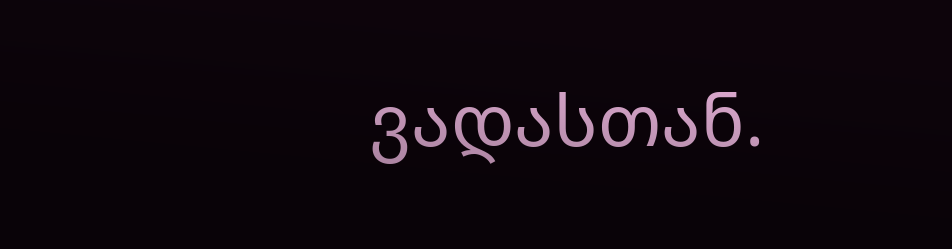ვადასთან.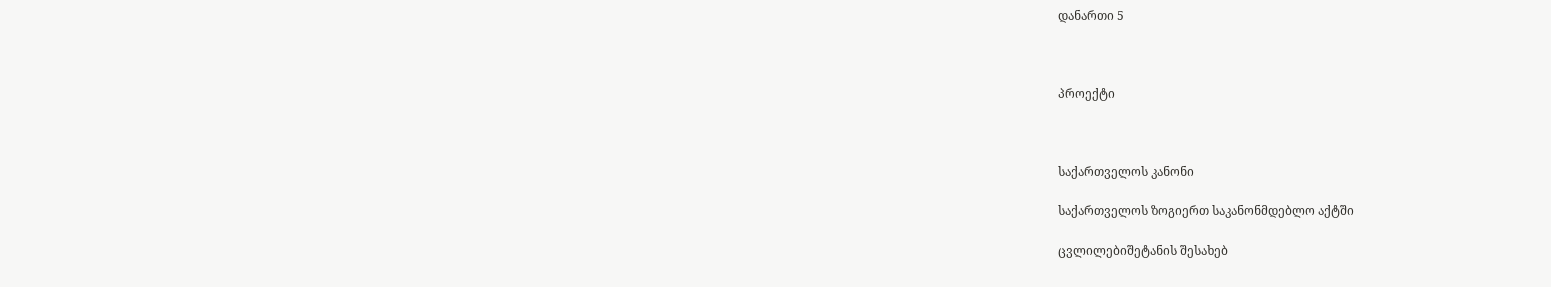დანართი 5



პროექტი



საქართველოს კანონი

საქართველოს ზოგიერთ საკანონმდებლო აქტში

ცვლილებიშეტანის შესახებ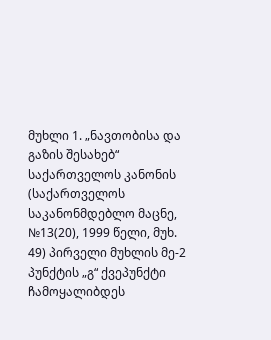მუხლი 1. „ნავთობისა და გაზის შესახებ“ საქართველოს კანონის (საქართველოს საკანონმდებლო მაცნე, №13(20), 1999 წელი, მუხ. 49) პირველი მუხლის მე-2 პუნქტის „გ“ ქვეპუნქტი ჩამოყალიბდეს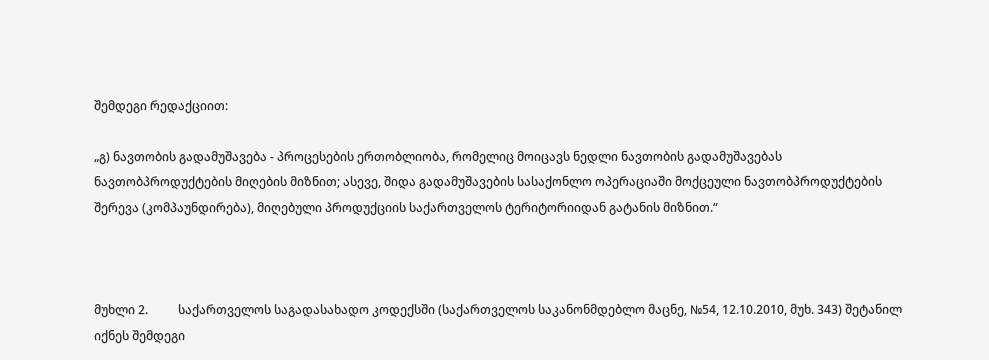შემდეგი რედაქციით:

„გ) ნავთობის გადამუშავება - პროცესების ერთობლიობა, რომელიც მოიცავს ნედლი ნავთობის გადამუშავებას ნავთობპროდუქტების მიღების მიზნით; ასევე, შიდა გადამუშავების სასაქონლო ოპერაციაში მოქცეული ნავთობპროდუქტების შერევა (კომპაუნდირება), მიღებული პროდუქციის საქართველოს ტერიტორიიდან გატანის მიზნით.“



მუხლი 2.          საქართველოს საგადასახადო კოდექსში (საქართველოს საკანონმდებლო მაცნე, №54, 12.10.2010, მუხ. 343) შეტანილ იქნეს შემდეგი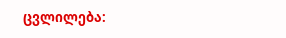ცვლილება: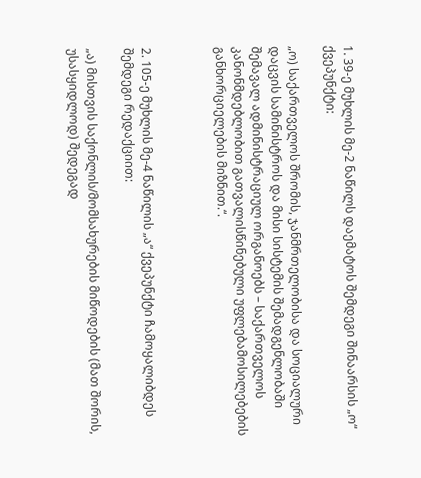1. 39-ე მუხლის მე-2 ნაწილს დაემატოს შემდეგი შინაარსის „ო“ ქვეპუნქტი:

„ო) საქართველოს შრომის, ჯანმრთელობისა და სოციალური დაცვის სამინისტროს და მისი სისტემის შემადგენლობაში შემავალ ადმინისტრაციულ ორგანოებს – საქართველოს კანონმდებლობით გათვალისწინებული უფლებამოსილებების განხორციელების მიზნით.“.



2. 105-ე მუხლის მე-4 ნაწილის „ა“ ქვეპუნქტი ჩამოყალიბდეს შემდეგი რედაქციით:

„ა) მისთვის საქონლის/მომსახურების მიწოდების (მათ შორის, უსასყიდლოდ) შედეგად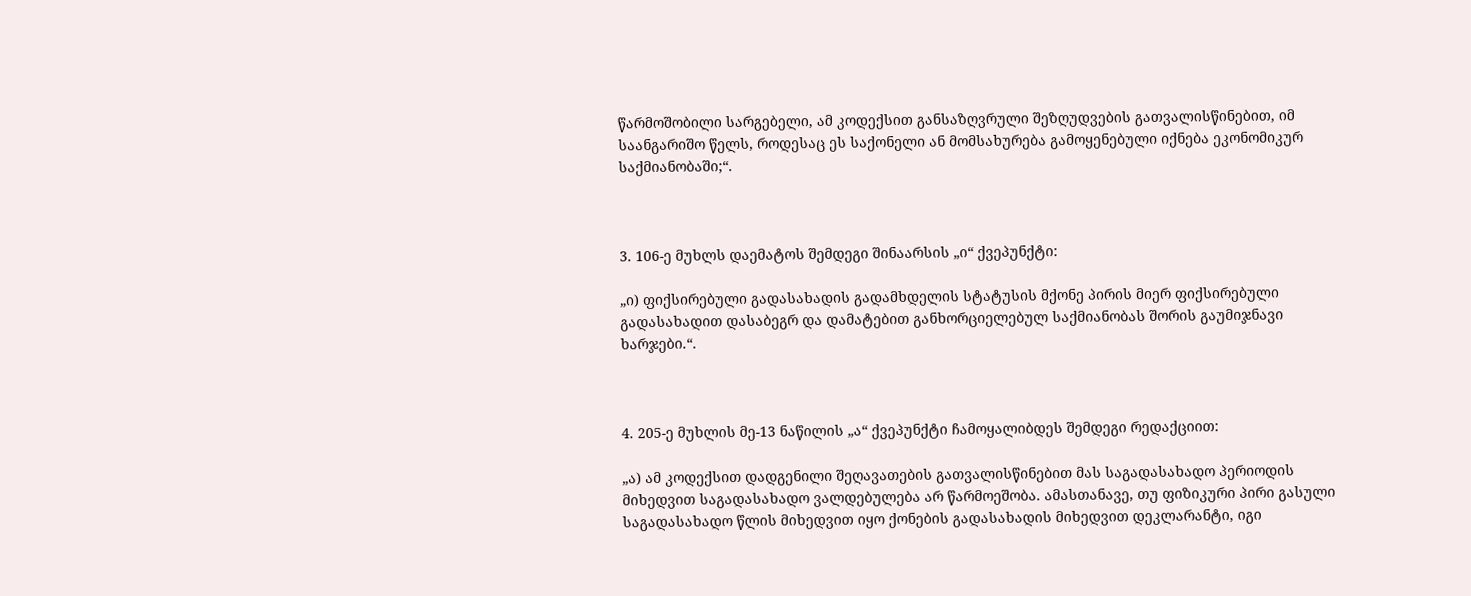წარმოშობილი სარგებელი, ამ კოდექსით განსაზღვრული შეზღუდვების გათვალისწინებით, იმ საანგარიშო წელს, როდესაც ეს საქონელი ან მომსახურება გამოყენებული იქნება ეკონომიკურ საქმიანობაში;“.



3. 106-ე მუხლს დაემატოს შემდეგი შინაარსის „ი“ ქვეპუნქტი:

„ი) ფიქსირებული გადასახადის გადამხდელის სტატუსის მქონე პირის მიერ ფიქსირებული გადასახადით დასაბეგრ და დამატებით განხორციელებულ საქმიანობას შორის გაუმიჯნავი ხარჯები.“.



4. 205-ე მუხლის მე-13 ნაწილის „ა“ ქვეპუნქტი ჩამოყალიბდეს შემდეგი რედაქციით:

„ა) ამ კოდექსით დადგენილი შეღავათების გათვალისწინებით მას საგადასახადო პერიოდის მიხედვით საგადასახადო ვალდებულება არ წარმოეშობა. ამასთანავე, თუ ფიზიკური პირი გასული საგადასახადო წლის მიხედვით იყო ქონების გადასახადის მიხედვით დეკლარანტი, იგი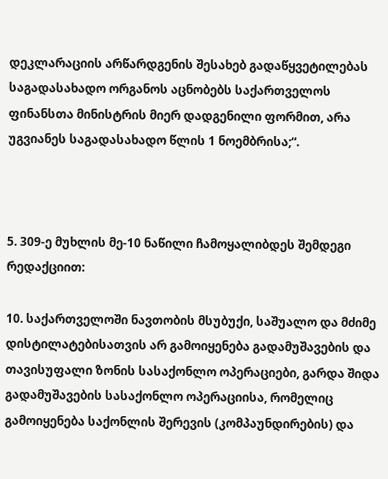დეკლარაციის არწარდგენის შესახებ გადაწყვეტილებას საგადასახადო ორგანოს აცნობებს საქართველოს ფინანსთა მინისტრის მიერ დადგენილი ფორმით, არა უგვიანეს საგადასახადო წლის 1 ნოემბრისა;“.



5. 309-ე მუხლის მე-10 ნაწილი ჩამოყალიბდეს შემდეგი რედაქციით:

10. საქართველოში ნავთობის მსუბუქი, საშუალო და მძიმე დისტილატებისათვის არ გამოიყენება გადამუშავების და თავისუფალი ზონის სასაქონლო ოპერაციები, გარდა შიდა გადამუშავების სასაქონლო ოპერაციისა, რომელიც გამოიყენება საქონლის შერევის (კომპაუნდირების) და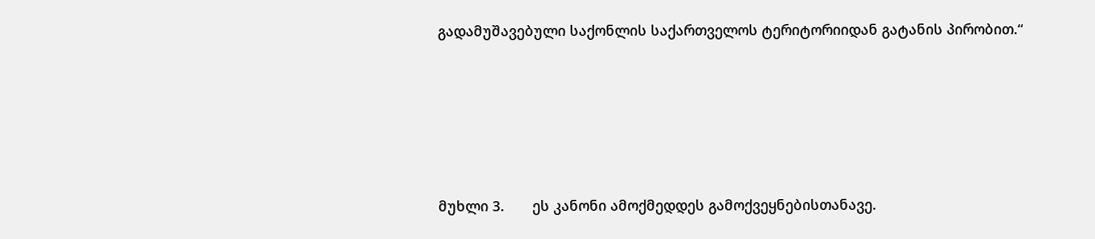გადამუშავებული საქონლის საქართველოს ტერიტორიიდან გატანის პირობით.“





მუხლი 3.       ეს კანონი ამოქმედდეს გამოქვეყნებისთანავე.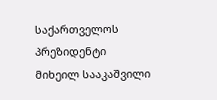საქართველოს პრეზიდენტი                                    მიხეილ სააკაშვილი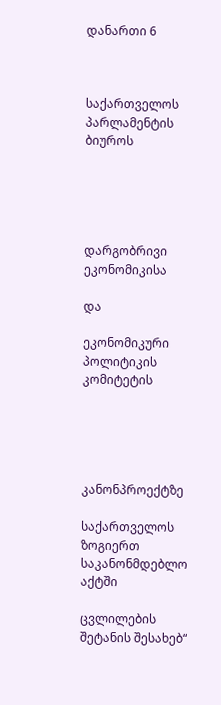დანართი 6



საქართველოს პარლამენტის ბიუროს





დარგობრივი ეკონომიკისა

და

ეკონომიკური პოლიტიკის კომიტეტის





კანონპროექტზე

საქართველოს ზოგიერთ საკანონმდებლო აქტში

ცვლილების შეტანის შესახებ“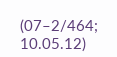(07–2/464; 10.05.12)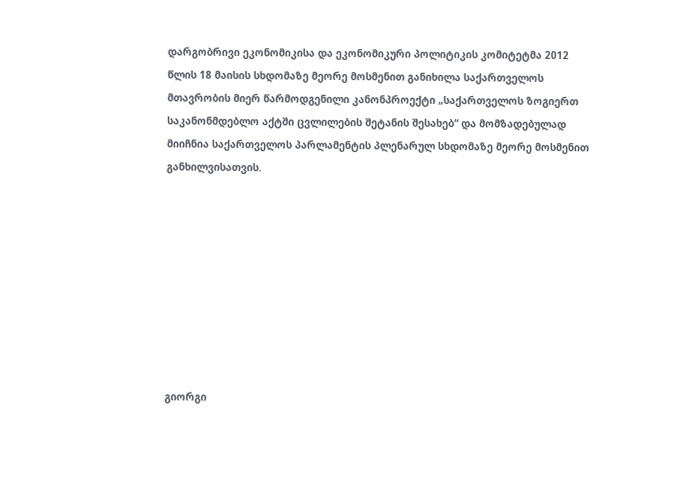დარგობრივი ეკონომიკისა და ეკონომიკური პოლიტიკის კომიტეტმა 2012 წლის 18 მაისის სხდომაზე მეორე მოსმენით განიხილა საქართველოს მთავრობის მიერ წარმოდგენილი კანონპროექტი „საქართველოს ზოგიერთ საკანონმდებლო აქტში ცვლილების შეტანის შესახებ“ და მომზადებულად მიიჩნია საქართველოს პარლამენტის პლენარულ სხდომაზე მეორე მოსმენით განხილვისათვის.









გიორგი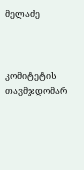მელაძე



კომიტეტის თავმჯდომარ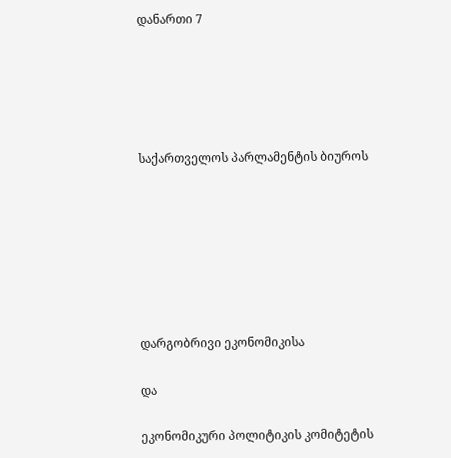დანართი 7





საქართველოს პარლამენტის ბიუროს







დარგობრივი ეკონომიკისა

და

ეკონომიკური პოლიტიკის კომიტეტის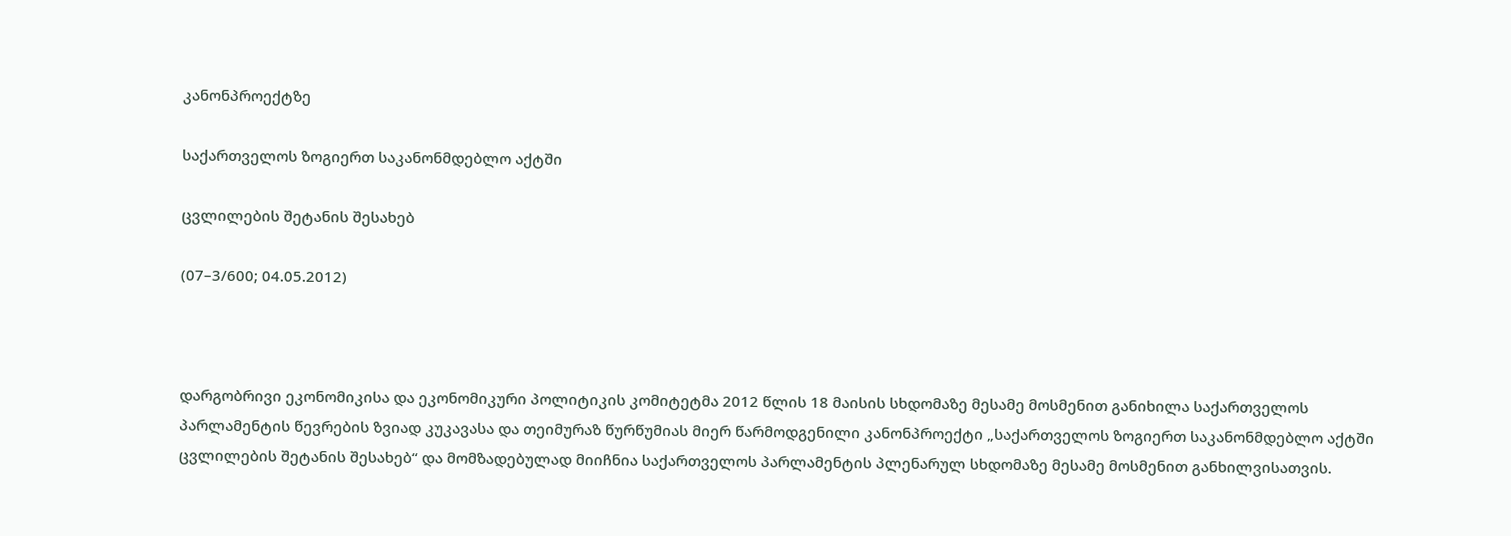კანონპროექტზე

საქართველოს ზოგიერთ საკანონმდებლო აქტში

ცვლილების შეტანის შესახებ

(07–3/600; 04.05.2012)



დარგობრივი ეკონომიკისა და ეკონომიკური პოლიტიკის კომიტეტმა 2012 წლის 18 მაისის სხდომაზე მესამე მოსმენით განიხილა საქართველოს პარლამენტის წევრების ზვიად კუკავასა და თეიმურაზ წურწუმიას მიერ წარმოდგენილი კანონპროექტი „საქართველოს ზოგიერთ საკანონმდებლო აქტში ცვლილების შეტანის შესახებ“ და მომზადებულად მიიჩნია საქართველოს პარლამენტის პლენარულ სხდომაზე მესამე მოსმენით განხილვისათვის.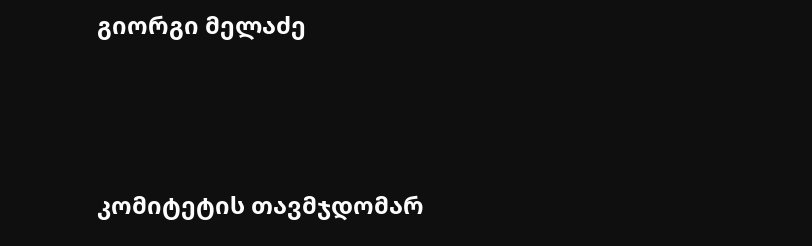გიორგი მელაძე



კომიტეტის თავმჯდომარ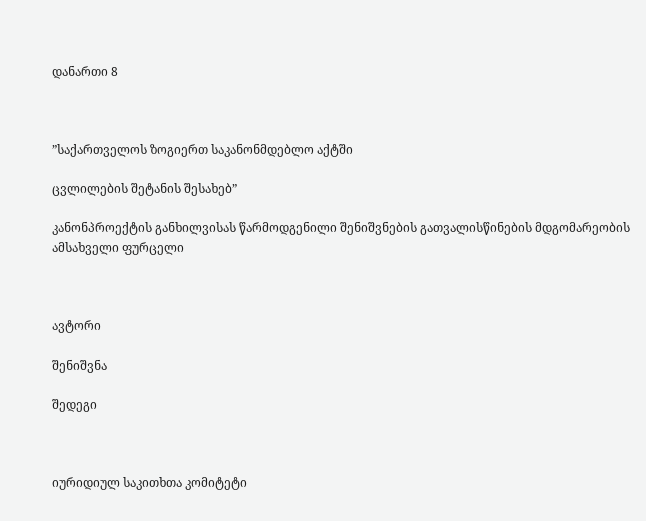დანართი 8



”საქართველოს ზოგიერთ საკანონმდებლო აქტში

ცვლილების შეტანის შესახებ”

კანონპროექტის განხილვისას წარმოდგენილი შენიშვნების გათვალისწინების მდგომარეობის ამსახველი ფურცელი



ავტორი

შენიშვნა

შედეგი



იურიდიულ საკითხთა კომიტეტი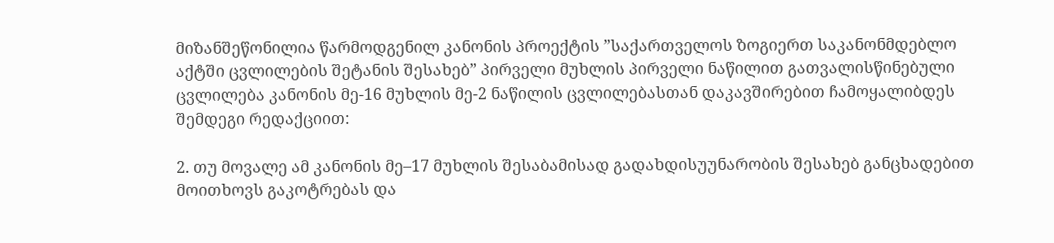მიზანშეწონილია წარმოდგენილ კანონის პროექტის ”საქართველოს ზოგიერთ საკანონმდებლო აქტში ცვლილების შეტანის შესახებ” პირველი მუხლის პირველი ნაწილით გათვალისწინებული ცვლილება კანონის მე-16 მუხლის მე-2 ნაწილის ცვლილებასთან დაკავშირებით ჩამოყალიბდეს შემდეგი რედაქციით:

2. თუ მოვალე ამ კანონის მე–17 მუხლის შესაბამისად გადახდისუუნარობის შესახებ განცხადებით მოითხოვს გაკოტრებას და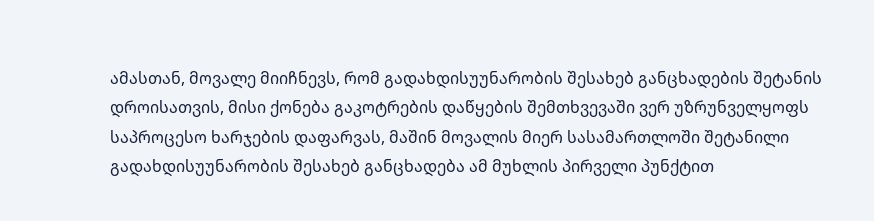ამასთან, მოვალე მიიჩნევს, რომ გადახდისუუნარობის შესახებ განცხადების შეტანის დროისათვის, მისი ქონება გაკოტრების დაწყების შემთხვევაში ვერ უზრუნველყოფს საპროცესო ხარჯების დაფარვას, მაშინ მოვალის მიერ სასამართლოში შეტანილი გადახდისუუნარობის შესახებ განცხადება ამ მუხლის პირველი პუნქტით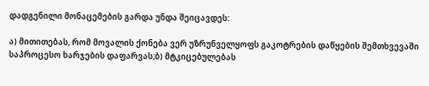დადგენილი მონაცემების გარდა უნდა შეიცავდეს:

ა) მითითებას, რომ მოვალის ქონება ვერ უზრუნველყოფს გაკოტრების დაწყების შემთხვევაში საპროცესო ხარჯების დაფარვას;ბ) მტკიცებულებას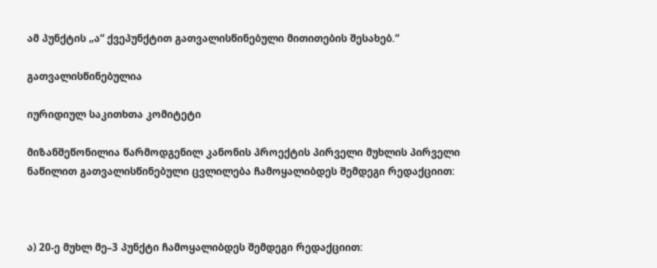ამ პუნქტის „ა“ ქვეპუნქტით გათვალისწინებული მითითების შესახებ.“

გათვალისწინებულია

იურიდიულ საკითხთა კომიტეტი

მიზანშეწონილია წარმოდგენილ კანონის პროექტის პირველი მუხლის პირველი ნაწილით გათვალისწინებული ცვლილება ჩამოყალიბდეს შემდეგი რედაქციით:



ა) 20-ე მუხლ მე–3 პუნქტი ჩამოყალიბდეს შემდეგი რედაქციით: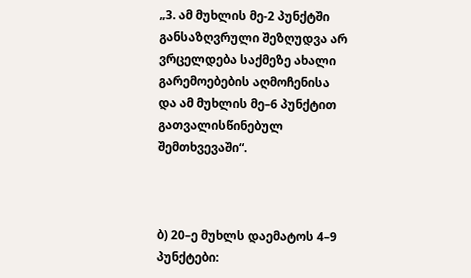„3. ამ მუხლის მე-2 პუნქტში განსაზღვრული შეზღუდვა არ ვრცელდება საქმეზე ახალი გარემოებების აღმოჩენისა და ამ მუხლის მე–6 პუნქტით გათვალისწინებულ შემთხვევაში“.



ბ) 20–ე მუხლს დაემატოს 4–9 პუნქტები: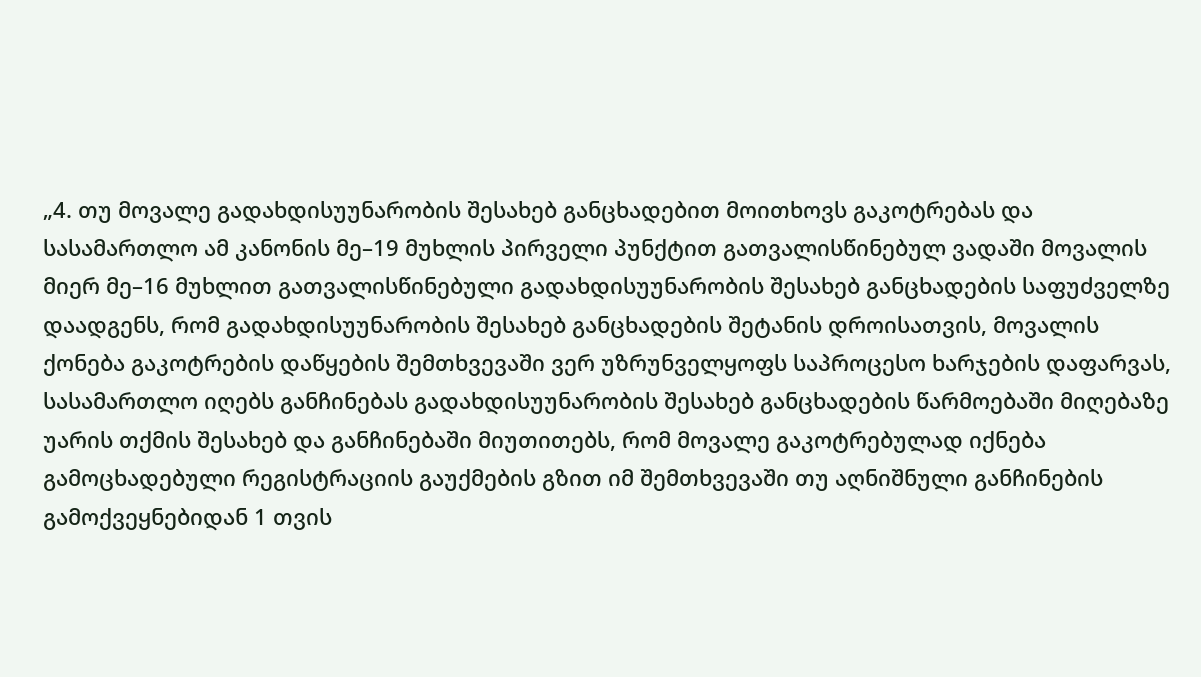„4. თუ მოვალე გადახდისუუნარობის შესახებ განცხადებით მოითხოვს გაკოტრებას და სასამართლო ამ კანონის მე–19 მუხლის პირველი პუნქტით გათვალისწინებულ ვადაში მოვალის მიერ მე–16 მუხლით გათვალისწინებული გადახდისუუნარობის შესახებ განცხადების საფუძველზე დაადგენს, რომ გადახდისუუნარობის შესახებ განცხადების შეტანის დროისათვის, მოვალის ქონება გაკოტრების დაწყების შემთხვევაში ვერ უზრუნველყოფს საპროცესო ხარჯების დაფარვას, სასამართლო იღებს განჩინებას გადახდისუუნარობის შესახებ განცხადების წარმოებაში მიღებაზე უარის თქმის შესახებ და განჩინებაში მიუთითებს, რომ მოვალე გაკოტრებულად იქნება გამოცხადებული რეგისტრაციის გაუქმების გზით იმ შემთხვევაში თუ აღნიშნული განჩინების გამოქვეყნებიდან 1 თვის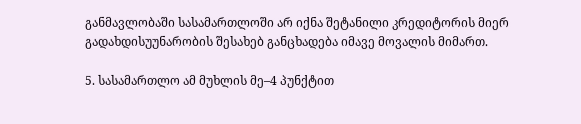განმავლობაში სასამართლოში არ იქნა შეტანილი კრედიტორის მიერ გადახდისუუნარობის შესახებ განცხადება იმავე მოვალის მიმართ.

5. სასამართლო ამ მუხლის მე–4 პუნქტით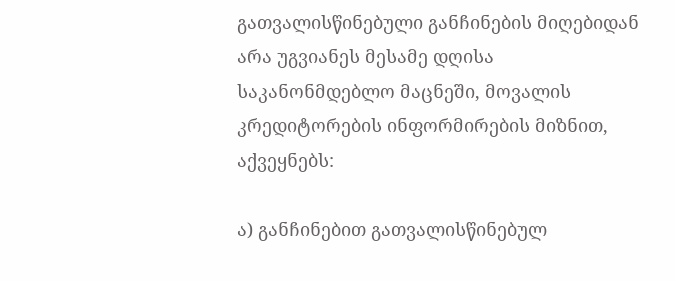გათვალისწინებული განჩინების მიღებიდან არა უგვიანეს მესამე დღისა საკანონმდებლო მაცნეში, მოვალის კრედიტორების ინფორმირების მიზნით, აქვეყნებს:

ა) განჩინებით გათვალისწინებულ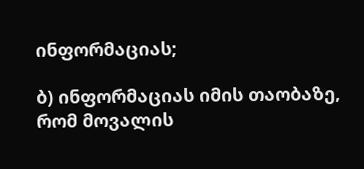ინფორმაციას;

ბ) ინფორმაციას იმის თაობაზე, რომ მოვალის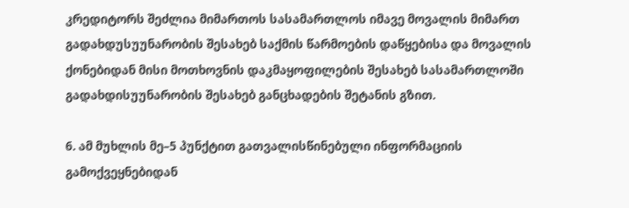კრედიტორს შეძლია მიმართოს სასამართლოს იმავე მოვალის მიმართ გადახდუსუუნარობის შესახებ საქმის წარმოების დაწყებისა და მოვალის ქონებიდან მისი მოთხოვნის დაკმაყოფილების შესახებ სასამართლოში გადახდისუუნარობის შესახებ განცხადების შეტანის გზით.

6. ამ მუხლის მე–5 პუნქტით გათვალისწინებული ინფორმაციის გამოქვეყნებიდან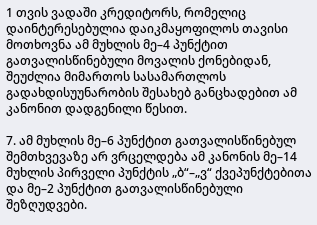1 თვის ვადაში კრედიტორს, რომელიც დაინტერესებულია დაიკმაყოფილოს თავისი მოთხოვნა ამ მუხლის მე–4 პუნქტით გათვალისწინებული მოვალის ქონებიდან, შეუძლია მიმართოს სასამართლოს გადახდისუუნარობის შესახებ განცხადებით ამ კანონით დადგენილი წესით.

7. ამ მუხლის მე–6 პუნქტით გათვალისწინებულ შემთხვევაზე არ ვრცელდება ამ კანონის მე–14 მუხლის პირველი პუნქტის „ბ“–„ვ“ ქვეპუნქტებითა და მე–2 პუნქტით გათვალისწინებული შეზღუდვები.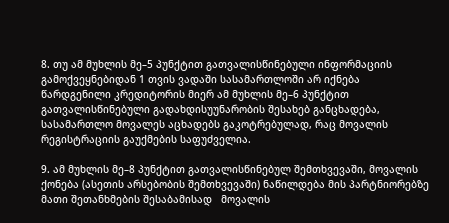8. თუ ამ მუხლის მე–5 პუნქტით გათვალისწინებული ინფორმაციის გამოქვეყნებიდან 1 თვის ვადაში სასამართლოში არ იქნება წარდგენილი კრედიტორის მიერ ამ მუხლის მე–6 პუნქტით გათვალისწინებული გადახდისუუნარობის შესახებ განცხადება, სასამართლო მოვალეს აცხადებს გაკოტრებულად, რაც მოვალის რეგისტრაციის გაუქმების საფუძველია.

9. ამ მუხლის მე–8 პუნქტით გათვალისწინებულ შემთხვევაში, მოვალის ქონება (ასეთის არსებობის შემთხვევაში) ნაწილდება მის პარტნიორებზე მათი შეთანხმების შესაბამისად   მოვალის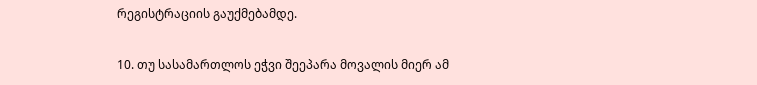რეგისტრაციის გაუქმებამდე.

10. თუ სასამართლოს ეჭვი შეეპარა მოვალის მიერ ამ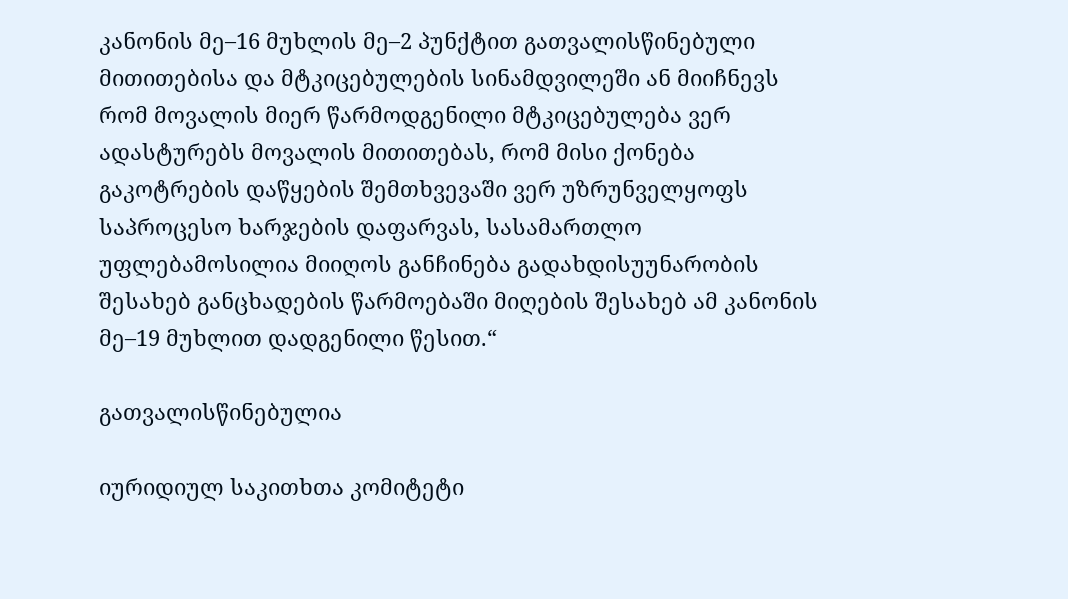კანონის მე–16 მუხლის მე–2 პუნქტით გათვალისწინებული მითითებისა და მტკიცებულების სინამდვილეში ან მიიჩნევს რომ მოვალის მიერ წარმოდგენილი მტკიცებულება ვერ ადასტურებს მოვალის მითითებას, რომ მისი ქონება გაკოტრების დაწყების შემთხვევაში ვერ უზრუნველყოფს საპროცესო ხარჯების დაფარვას, სასამართლო უფლებამოსილია მიიღოს განჩინება გადახდისუუნარობის შესახებ განცხადების წარმოებაში მიღების შესახებ ამ კანონის მე–19 მუხლით დადგენილი წესით.“

გათვალისწინებულია

იურიდიულ საკითხთა კომიტეტი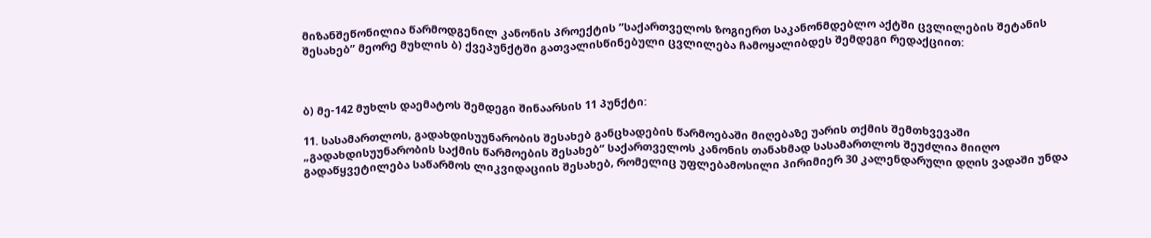მიზანშეწონილია წარმოდგენილ კანონის პროექტის ”საქართველოს ზოგიერთ საკანონმდებლო აქტში ცვლილების შეტანის შესახებ” მეორე მუხლის ბ) ქვეპუნქტში გათვალისწინებული ცვლილება ჩამოყალიბდეს შემდეგი რედაქციით:



ბ) მე-142 მუხლს დაემატოს შემდეგი შინაარსის 11 პუნქტი:

11. სასამართლოს, გადახდისუუნარობის შესახებ განცხადების წარმოებაში მიღებაზე უარის თქმის შემთხვევაში „გადახდისუუნარობის საქმის წარმოების შესახებ“ საქართველოს კანონის თანახმად სასამართლოს შეუძლია მიიღო გადაწყვეტილება საწარმოს ლიკვიდაციის შესახებ, რომელიც უფლებამოსილი პირიმიერ 30 კალენდარული დღის ვადაში უნდა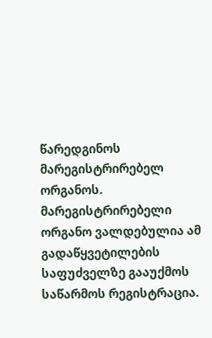წარედგინოს მარეგისტრირებელ ორგანოს. მარეგისტრირებელი ორგანო ვალდებულია ამ გადაწყვეტილების საფუძველზე გააუქმოს საწარმოს რეგისტრაცია.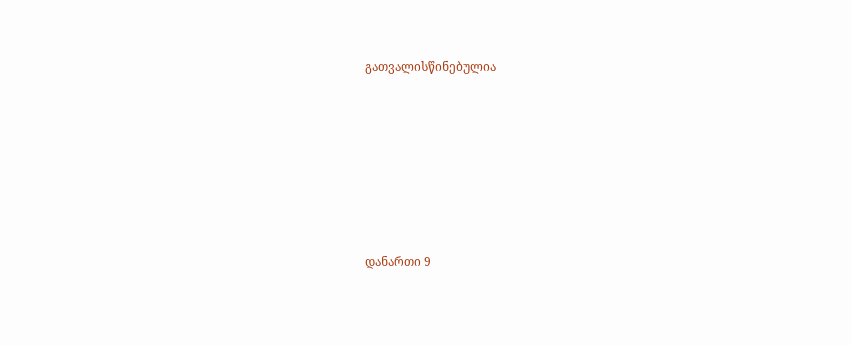გათვალისწინებულია







დანართი 9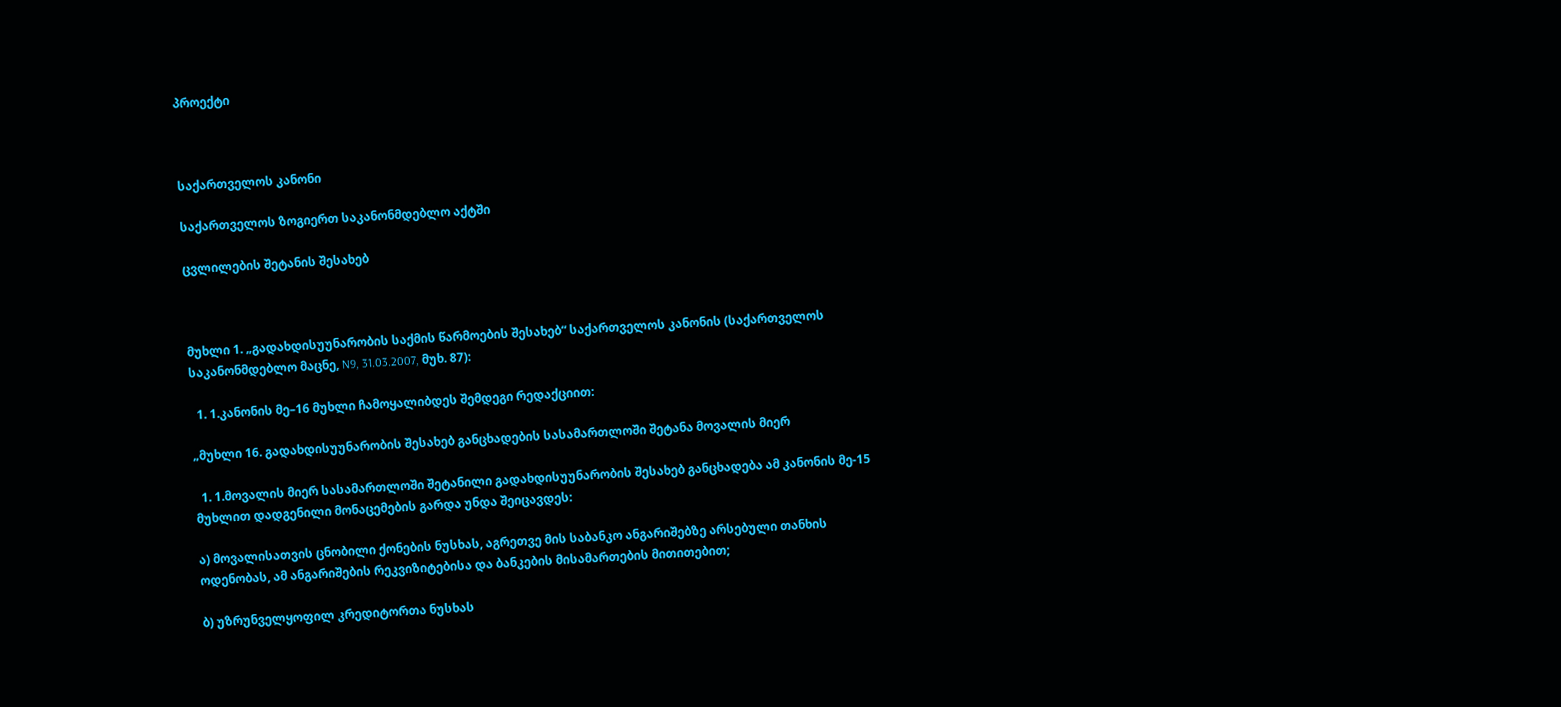პროექტი



საქართველოს კანონი

საქართველოს ზოგიერთ საკანონმდებლო აქტში

ცვლილების შეტანის შესახებ



მუხლი 1. „გადახდისუუნარობის საქმის წარმოების შესახებ“ საქართველოს კანონის (საქართველოს საკანონმდებლო მაცნე, N9, 31.03.2007, მუხ. 87):

  1. 1.კანონის მე–16 მუხლი ჩამოყალიბდეს შემდეგი რედაქციით:

„მუხლი 16. გადახდისუუნარობის შესახებ განცხადების სასამართლოში შეტანა მოვალის მიერ

  1. 1.მოვალის მიერ სასამართლოში შეტანილი გადახდისუუნარობის შესახებ განცხადება ამ კანონის მე-15 მუხლით დადგენილი მონაცემების გარდა უნდა შეიცავდეს:

ა) მოვალისათვის ცნობილი ქონების ნუსხას, აგრეთვე მის საბანკო ანგარიშებზე არსებული თანხის ოდენობას, ამ ანგარიშების რეკვიზიტებისა და ბანკების მისამართების მითითებით;

ბ) უზრუნველყოფილ კრედიტორთა ნუსხას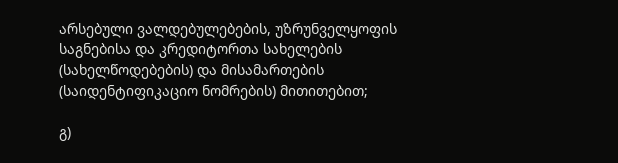არსებული ვალდებულებების, უზრუნველყოფის საგნებისა და კრედიტორთა სახელების (სახელწოდებების) და მისამართების (საიდენტიფიკაციო ნომრების) მითითებით;

გ)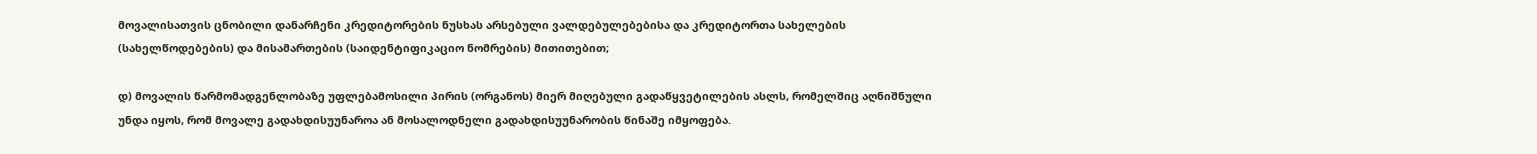მოვალისათვის ცნობილი დანარჩენი კრედიტორების ნუსხას არსებული ვალდებულებებისა და კრედიტორთა სახელების (სახელწოდებების) და მისამართების (საიდენტიფიკაციო ნომრების) მითითებით;

დ) მოვალის წარმომადგენლობაზე უფლებამოსილი პირის (ორგანოს) მიერ მიღებული გადაწყვეტილების ასლს, რომელშიც აღნიშნული უნდა იყოს, რომ მოვალე გადახდისუუნაროა ან მოსალოდნელი გადახდისუუნარობის წინაშე იმყოფება.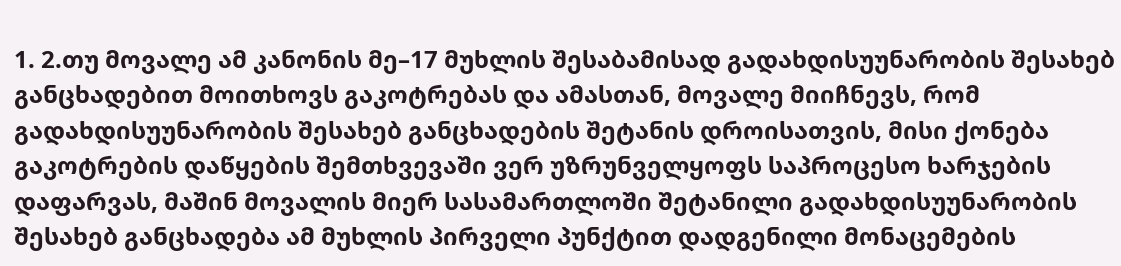1. 2.თუ მოვალე ამ კანონის მე–17 მუხლის შესაბამისად გადახდისუუნარობის შესახებ განცხადებით მოითხოვს გაკოტრებას და ამასთან, მოვალე მიიჩნევს, რომ გადახდისუუნარობის შესახებ განცხადების შეტანის დროისათვის, მისი ქონება გაკოტრების დაწყების შემთხვევაში ვერ უზრუნველყოფს საპროცესო ხარჯების დაფარვას, მაშინ მოვალის მიერ სასამართლოში შეტანილი გადახდისუუნარობის შესახებ განცხადება ამ მუხლის პირველი პუნქტით დადგენილი მონაცემების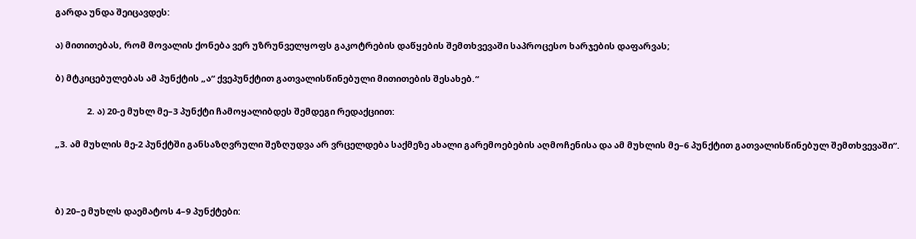გარდა უნდა შეიცავდეს:

ა) მითითებას, რომ მოვალის ქონება ვერ უზრუნველყოფს გაკოტრების დაწყების შემთხვევაში საპროცესო ხარჯების დაფარვას;

ბ) მტკიცებულებას ამ პუნქტის „ა“ ქვეპუნქტით გათვალისწინებული მითითების შესახებ.“

                2. ა) 20-ე მუხლ მე–3 პუნქტი ჩამოყალიბდეს შემდეგი რედაქციით:

„3. ამ მუხლის მე-2 პუნქტში განსაზღვრული შეზღუდვა არ ვრცელდება საქმეზე ახალი გარემოებების აღმოჩენისა და ამ მუხლის მე–6 პუნქტით გათვალისწინებულ შემთხვევაში“.



ბ) 20–ე მუხლს დაემატოს 4–9 პუნქტები: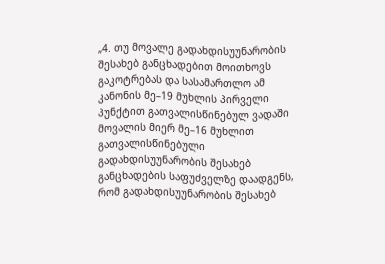„4. თუ მოვალე გადახდისუუნარობის შესახებ განცხადებით მოითხოვს გაკოტრებას და სასამართლო ამ კანონის მე–19 მუხლის პირველი პუნქტით გათვალისწინებულ ვადაში მოვალის მიერ მე–16 მუხლით გათვალისწინებული გადახდისუუნარობის შესახებ განცხადების საფუძველზე დაადგენს, რომ გადახდისუუნარობის შესახებ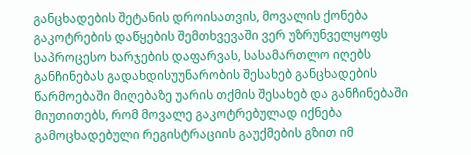განცხადების შეტანის დროისათვის, მოვალის ქონება გაკოტრების დაწყების შემთხვევაში ვერ უზრუნველყოფს საპროცესო ხარჯების დაფარვას, სასამართლო იღებს განჩინებას გადახდისუუნარობის შესახებ განცხადების წარმოებაში მიღებაზე უარის თქმის შესახებ და განჩინებაში მიუთითებს, რომ მოვალე გაკოტრებულად იქნება გამოცხადებული რეგისტრაციის გაუქმების გზით იმ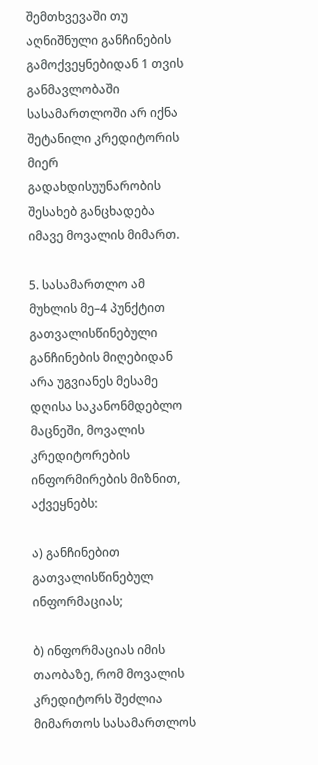შემთხვევაში თუ აღნიშნული განჩინების გამოქვეყნებიდან 1 თვის განმავლობაში სასამართლოში არ იქნა შეტანილი კრედიტორის მიერ გადახდისუუნარობის შესახებ განცხადება იმავე მოვალის მიმართ.

5. სასამართლო ამ მუხლის მე–4 პუნქტით გათვალისწინებული განჩინების მიღებიდან არა უგვიანეს მესამე დღისა საკანონმდებლო მაცნეში, მოვალის კრედიტორების ინფორმირების მიზნით, აქვეყნებს:

ა) განჩინებით გათვალისწინებულ ინფორმაციას;

ბ) ინფორმაციას იმის თაობაზე, რომ მოვალის კრედიტორს შეძლია მიმართოს სასამართლოს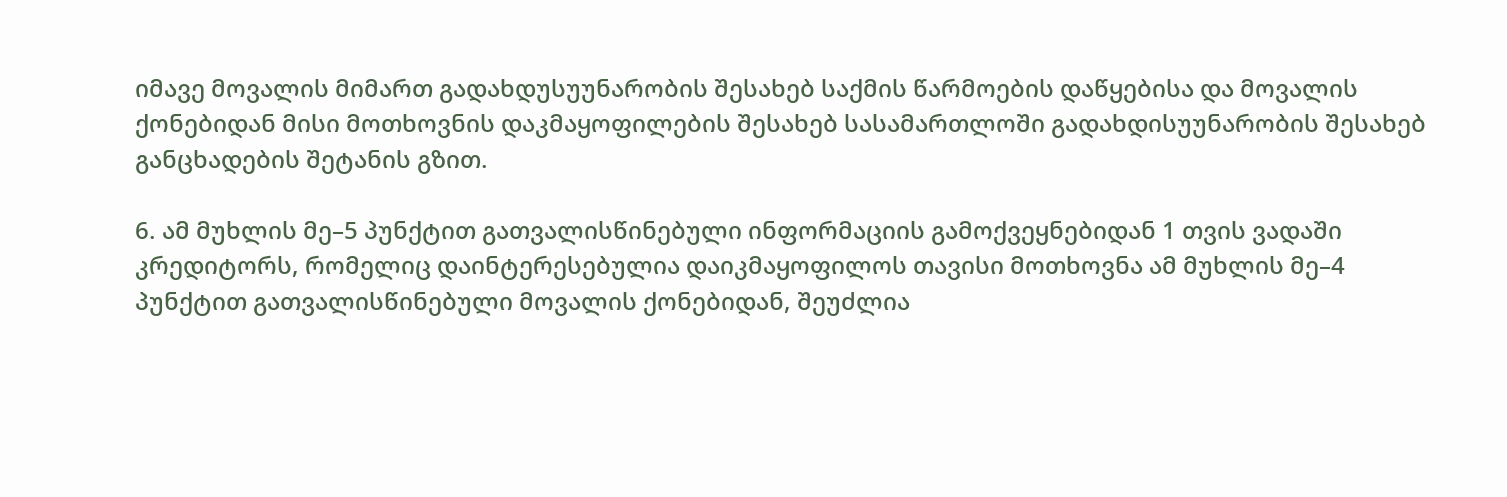იმავე მოვალის მიმართ გადახდუსუუნარობის შესახებ საქმის წარმოების დაწყებისა და მოვალის ქონებიდან მისი მოთხოვნის დაკმაყოფილების შესახებ სასამართლოში გადახდისუუნარობის შესახებ განცხადების შეტანის გზით.

6. ამ მუხლის მე–5 პუნქტით გათვალისწინებული ინფორმაციის გამოქვეყნებიდან 1 თვის ვადაში კრედიტორს, რომელიც დაინტერესებულია დაიკმაყოფილოს თავისი მოთხოვნა ამ მუხლის მე–4 პუნქტით გათვალისწინებული მოვალის ქონებიდან, შეუძლია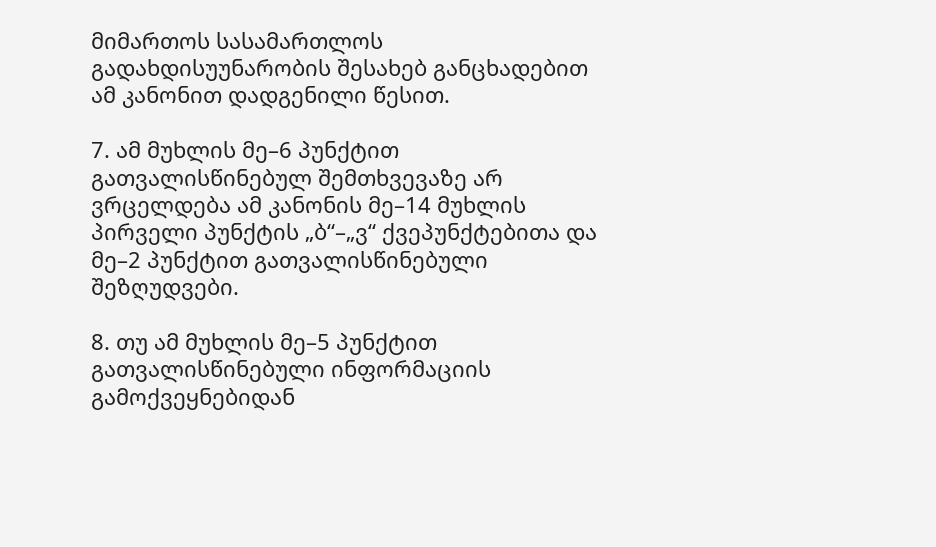მიმართოს სასამართლოს გადახდისუუნარობის შესახებ განცხადებით ამ კანონით დადგენილი წესით.

7. ამ მუხლის მე–6 პუნქტით გათვალისწინებულ შემთხვევაზე არ ვრცელდება ამ კანონის მე–14 მუხლის პირველი პუნქტის „ბ“–„ვ“ ქვეპუნქტებითა და მე–2 პუნქტით გათვალისწინებული შეზღუდვები.

8. თუ ამ მუხლის მე–5 პუნქტით გათვალისწინებული ინფორმაციის გამოქვეყნებიდან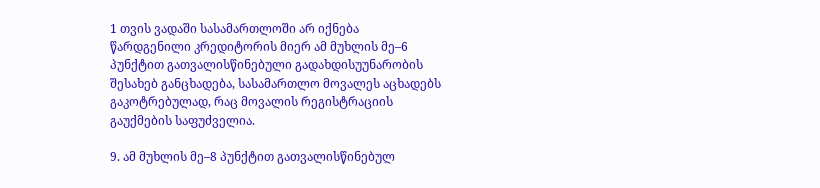1 თვის ვადაში სასამართლოში არ იქნება წარდგენილი კრედიტორის მიერ ამ მუხლის მე–6 პუნქტით გათვალისწინებული გადახდისუუნარობის შესახებ განცხადება, სასამართლო მოვალეს აცხადებს გაკოტრებულად, რაც მოვალის რეგისტრაციის გაუქმების საფუძველია.

9. ამ მუხლის მე–8 პუნქტით გათვალისწინებულ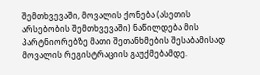შემთხვევაში, მოვალის ქონება (ასეთის არსებობის შემთხვევაში) ნაწილდება მის პარტნიორებზე მათი შეთანხმების შესაბამისად მოვალის რეგისტრაციის გაუქმებამდე.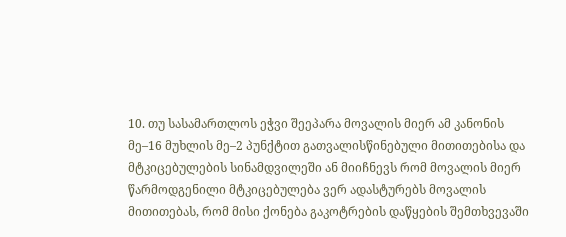10. თუ სასამართლოს ეჭვი შეეპარა მოვალის მიერ ამ კანონის მე–16 მუხლის მე–2 პუნქტით გათვალისწინებული მითითებისა და მტკიცებულების სინამდვილეში ან მიიჩნევს რომ მოვალის მიერ წარმოდგენილი მტკიცებულება ვერ ადასტურებს მოვალის მითითებას, რომ მისი ქონება გაკოტრების დაწყების შემთხვევაში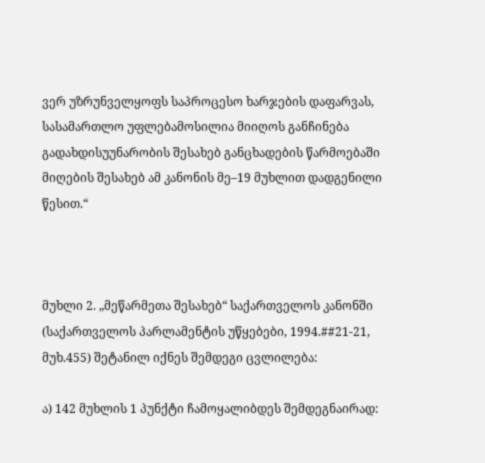ვერ უზრუნველყოფს საპროცესო ხარჯების დაფარვას, სასამართლო უფლებამოსილია მიიღოს განჩინება გადახდისუუნარობის შესახებ განცხადების წარმოებაში მიღების შესახებ ამ კანონის მე–19 მუხლით დადგენილი წესით.“



მუხლი 2. „მეწარმეთა შესახებ“ საქართველოს კანონში (საქართველოს პარლამენტის უწყებები, 1994.##21-21, მუხ.455) შეტანილ იქნეს შემდეგი ცვლილება:

ა) 142 მუხლის 1 პუნქტი ჩამოყალიბდეს შემდეგნაირად: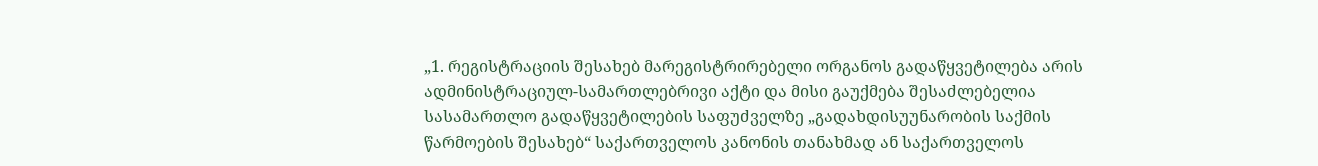„1. რეგისტრაციის შესახებ მარეგისტრირებელი ორგანოს გადაწყვეტილება არის ადმინისტრაციულ-სამართლებრივი აქტი და მისი გაუქმება შესაძლებელია სასამართლო გადაწყვეტილების საფუძველზე „გადახდისუუნარობის საქმის წარმოების შესახებ“ საქართველოს კანონის თანახმად ან საქართველოს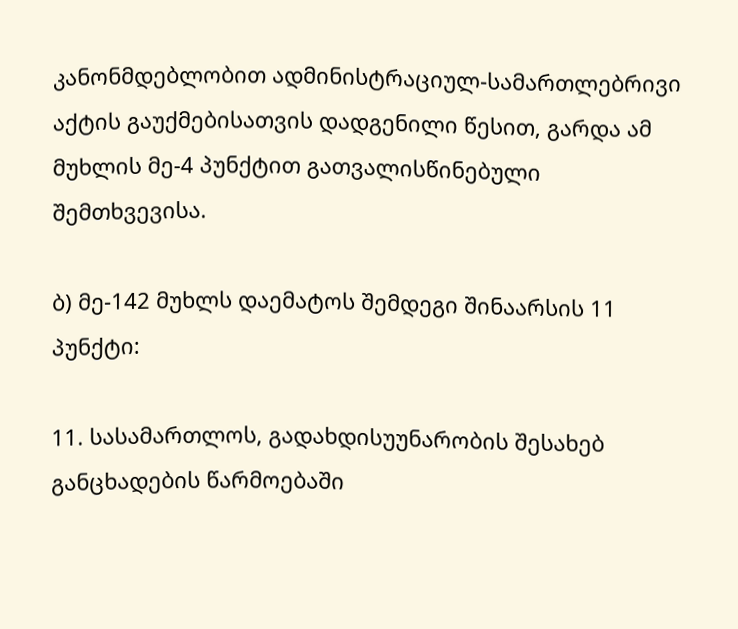კანონმდებლობით ადმინისტრაციულ-სამართლებრივი აქტის გაუქმებისათვის დადგენილი წესით, გარდა ამ მუხლის მე-4 პუნქტით გათვალისწინებული შემთხვევისა.

ბ) მე-142 მუხლს დაემატოს შემდეგი შინაარსის 11 პუნქტი:

11. სასამართლოს, გადახდისუუნარობის შესახებ განცხადების წარმოებაში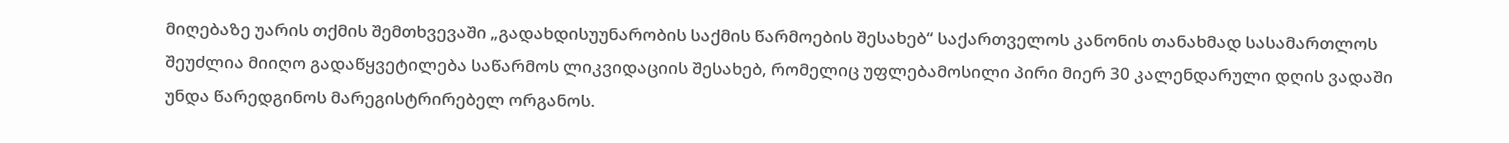მიღებაზე უარის თქმის შემთხვევაში „გადახდისუუნარობის საქმის წარმოების შესახებ“ საქართველოს კანონის თანახმად სასამართლოს შეუძლია მიიღო გადაწყვეტილება საწარმოს ლიკვიდაციის შესახებ, რომელიც უფლებამოსილი პირი მიერ 30 კალენდარული დღის ვადაში უნდა წარედგინოს მარეგისტრირებელ ორგანოს.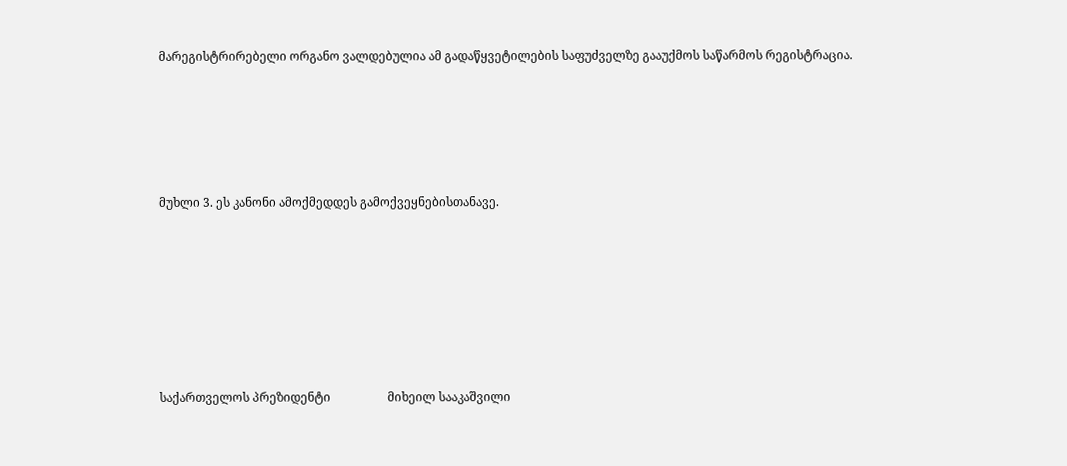მარეგისტრირებელი ორგანო ვალდებულია ამ გადაწყვეტილების საფუძველზე გააუქმოს საწარმოს რეგისტრაცია.





მუხლი 3. ეს კანონი ამოქმედდეს გამოქვეყნებისთანავე.







საქართველოს პრეზიდენტი                   მიხეილ სააკაშვილი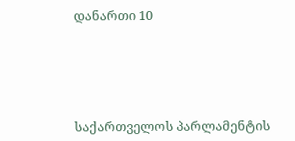დანართი 10





საქართველოს პარლამენტის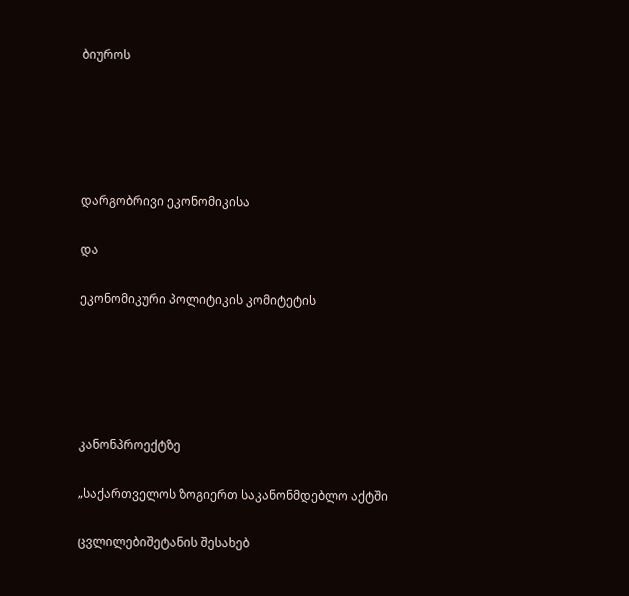ბიუროს





დარგობრივი ეკონომიკისა

და

ეკონომიკური პოლიტიკის კომიტეტის





კანონპროექტზე

„საქართველოს ზოგიერთ საკანონმდებლო აქტში

ცვლილებიშეტანის შესახებ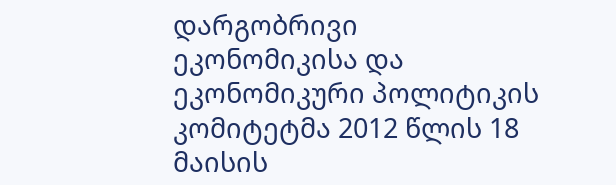დარგობრივი ეკონომიკისა და ეკონომიკური პოლიტიკის კომიტეტმა 2012 წლის 18 მაისის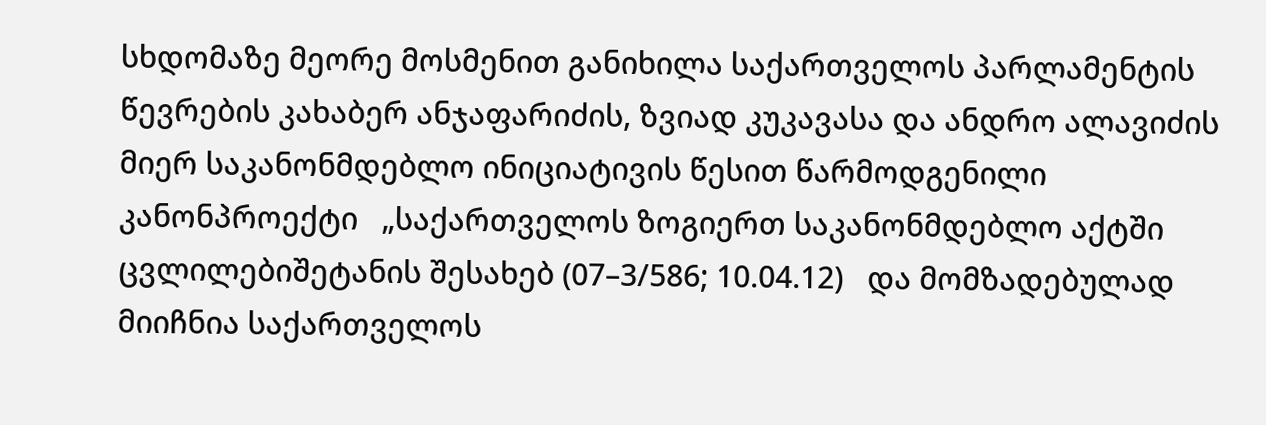სხდომაზე მეორე მოსმენით განიხილა საქართველოს პარლამენტის წევრების კახაბერ ანჯაფარიძის, ზვიად კუკავასა და ანდრო ალავიძის მიერ საკანონმდებლო ინიციატივის წესით წარმოდგენილი კანონპროექტი   „საქართველოს ზოგიერთ საკანონმდებლო აქტში ცვლილებიშეტანის შესახებ (07–3/586; 10.04.12)   და მომზადებულად მიიჩნია საქართველოს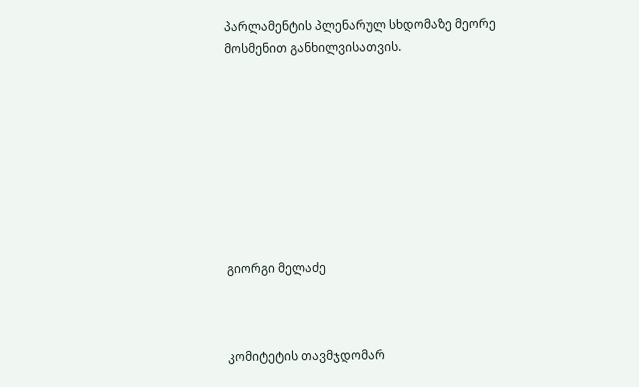პარლამენტის პლენარულ სხდომაზე მეორე მოსმენით განხილვისათვის.









გიორგი მელაძე



კომიტეტის თავმჯდომარ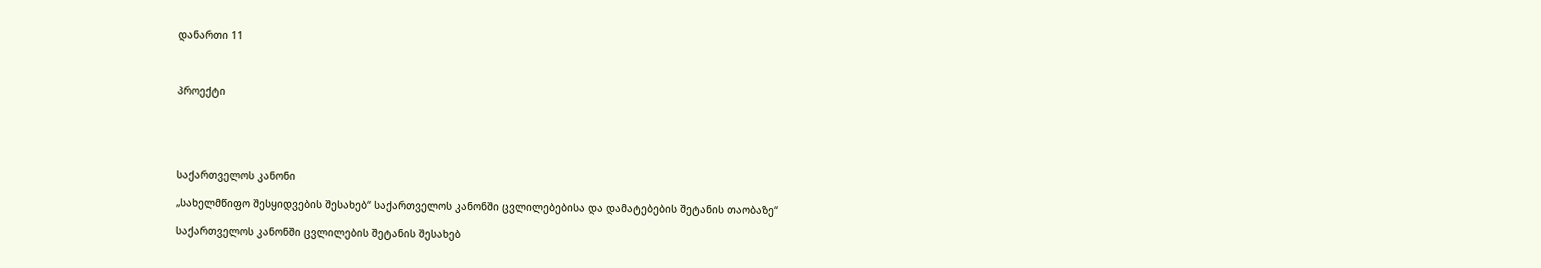დანართი 11



პროექტი





საქართველოს კანონი

„სახელმწიფო შესყიდვების შესახებ“ საქართველოს კანონში ცვლილებებისა და დამატებების შეტანის თაობაზე“

საქართველოს კანონში ცვლილების შეტანის შესახებ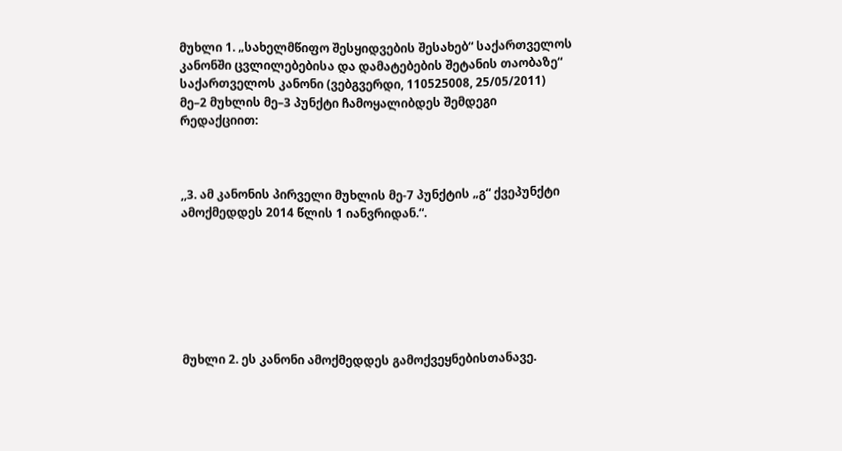მუხლი 1. „სახელმწიფო შესყიდვების შესახებ“ საქართველოს კანონში ცვლილებებისა და დამატებების შეტანის თაობაზე“ საქართველოს კანონი (ვებგვერდი, 110525008, 25/05/2011) მე–2 მუხლის მე–3 პუნქტი ჩამოყალიბდეს შემდეგი რედაქციით:



,,3. ამ კანონის პირველი მუხლის მე-7 პუნქტის „გ“ ქვეპუნქტი ამოქმედდეს 2014 წლის 1 იანვრიდან.“.







მუხლი 2. ეს კანონი ამოქმედდეს გამოქვეყნებისთანავე.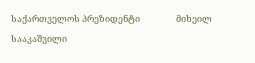საქართველოს პრეზიდენტი                  მიხეილ სააკაშვილი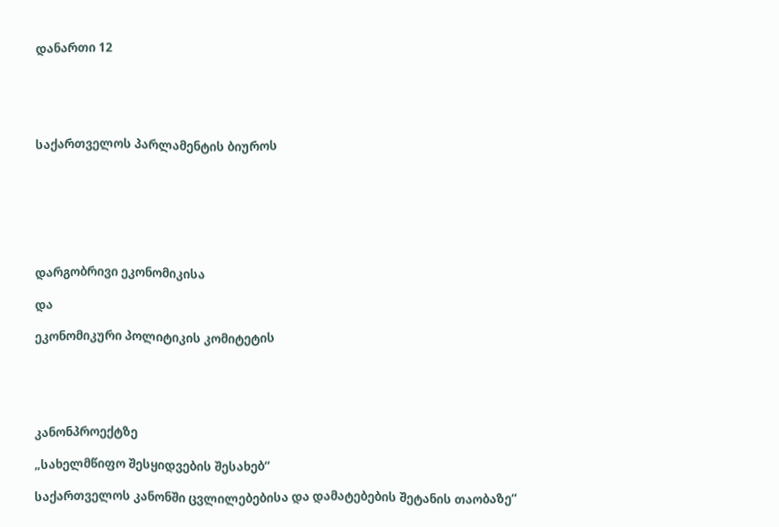დანართი 12





საქართველოს პარლამენტის ბიუროს







დარგობრივი ეკონომიკისა

და

ეკონომიკური პოლიტიკის კომიტეტის





კანონპროექტზე

„სახელმწიფო შესყიდვების შესახებ“

საქართველოს კანონში ცვლილებებისა და დამატებების შეტანის თაობაზე“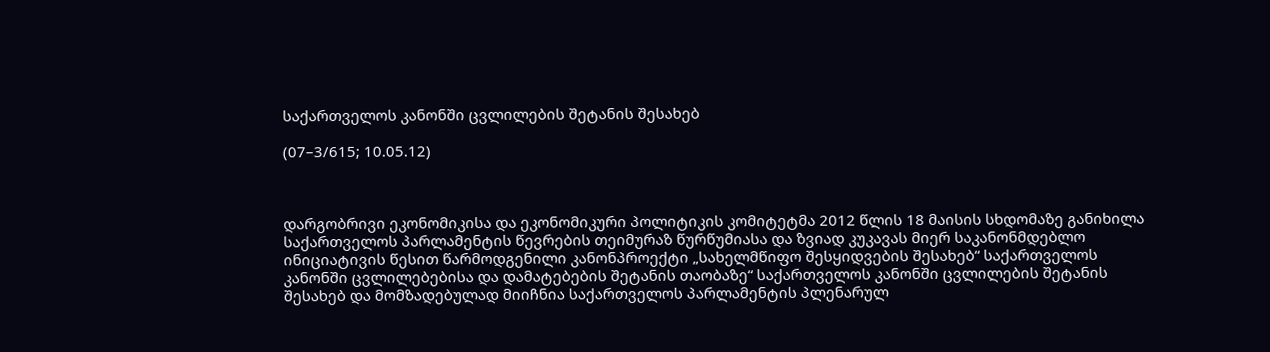საქართველოს კანონში ცვლილების შეტანის შესახებ

(07–3/615; 10.05.12)



დარგობრივი ეკონომიკისა და ეკონომიკური პოლიტიკის კომიტეტმა 2012 წლის 18 მაისის სხდომაზე განიხილა საქართველოს პარლამენტის წევრების თეიმურაზ წურწუმიასა და ზვიად კუკავას მიერ საკანონმდებლო ინიციატივის წესით წარმოდგენილი კანონპროექტი „სახელმწიფო შესყიდვების შესახებ“ საქართველოს კანონში ცვლილებებისა და დამატებების შეტანის თაობაზე“ საქართველოს კანონში ცვლილების შეტანის შესახებ და მომზადებულად მიიჩნია საქართველოს პარლამენტის პლენარულ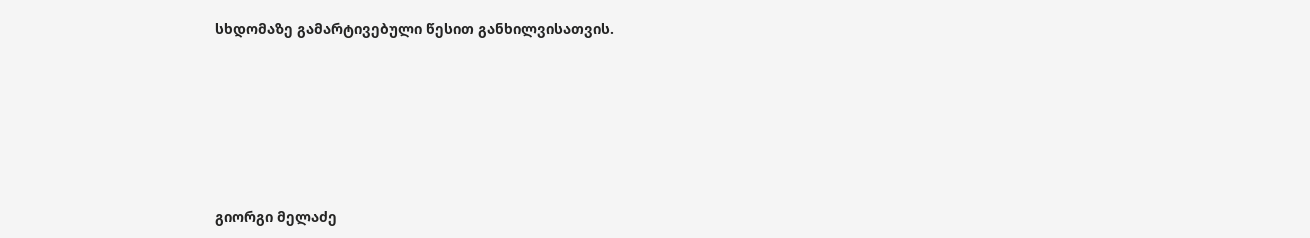სხდომაზე გამარტივებული წესით განხილვისათვის.







გიორგი მელაძე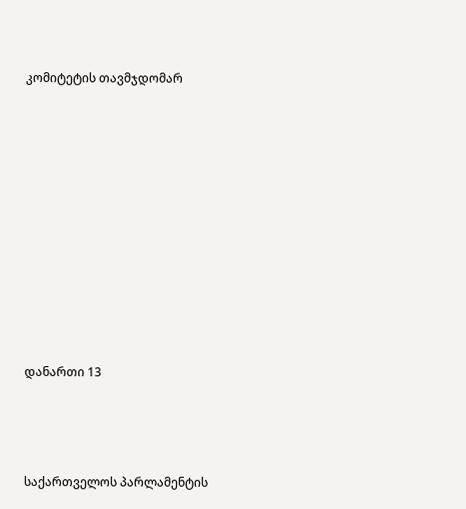კომიტეტის თავმჯდომარ















დანართი 13





საქართველოს პარლამენტის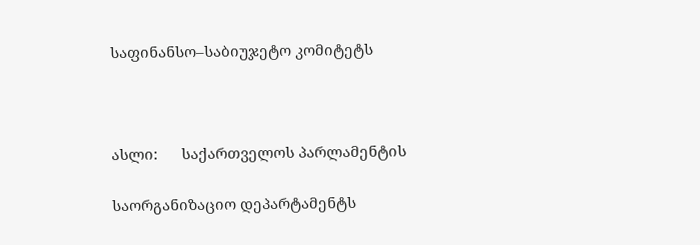საფინანსო–საბიუჯეტო კომიტეტს



ასლი:      საქართველოს პარლამენტის

საორგანიზაციო დეპარტამენტს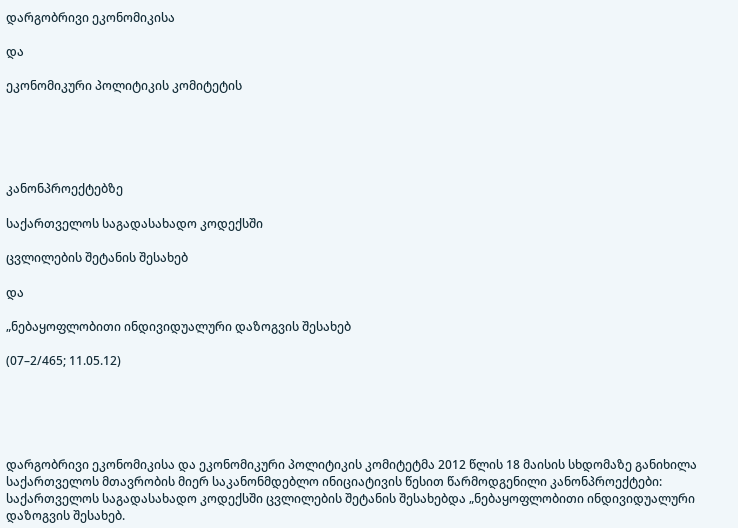დარგობრივი ეკონომიკისა

და

ეკონომიკური პოლიტიკის კომიტეტის





კანონპროექტებზე

საქართველოს საგადასახადო კოდექსში

ცვლილების შეტანის შესახებ

და

„ნებაყოფლობითი ინდივიდუალური დაზოგვის შესახებ

(07–2/465; 11.05.12)





დარგობრივი ეკონომიკისა და ეკონომიკური პოლიტიკის კომიტეტმა 2012 წლის 18 მაისის სხდომაზე განიხილა საქართველოს მთავრობის მიერ საკანონმდებლო ინიციატივის წესით წარმოდგენილი კანონპროექტები: საქართველოს საგადასახადო კოდექსში ცვლილების შეტანის შესახებდა „ნებაყოფლობითი ინდივიდუალური დაზოგვის შესახებ.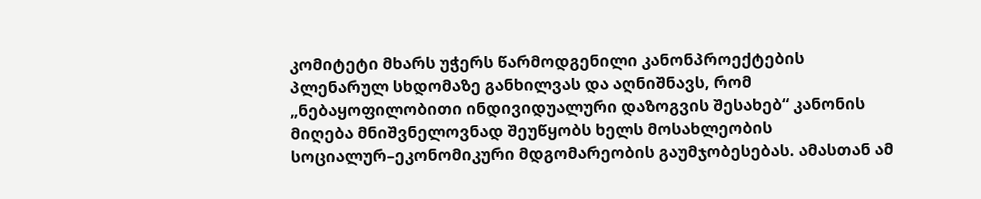კომიტეტი მხარს უჭერს წარმოდგენილი კანონპროექტების პლენარულ სხდომაზე განხილვას და აღნიშნავს, რომ   „ნებაყოფილობითი ინდივიდუალური დაზოგვის შესახებ“ კანონის მიღება მნიშვნელოვნად შეუწყობს ხელს მოსახლეობის სოციალურ–ეკონომიკური მდგომარეობის გაუმჯობესებას. ამასთან ამ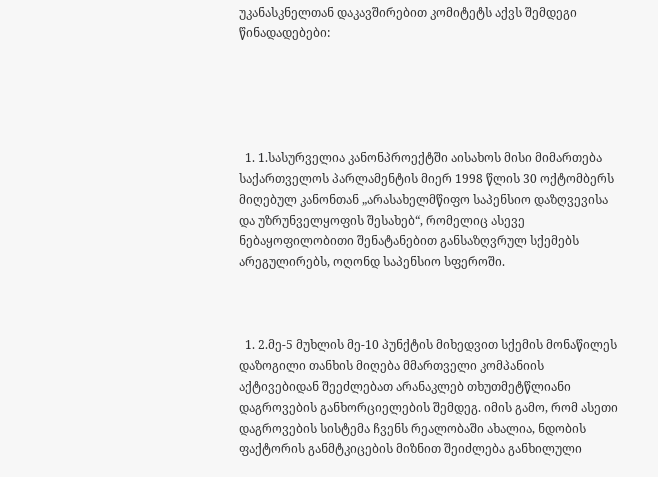უკანასკნელთან დაკავშირებით კომიტეტს აქვს შემდეგი წინადადებები:





  1. 1.სასურველია კანონპროექტში აისახოს მისი მიმართება საქართველოს პარლამენტის მიერ 1998 წლის 30 ოქტომბერს მიღებულ კანონთან „არასახელმწიფო საპენსიო დაზღვევისა და უზრუნველყოფის შესახებ“, რომელიც ასევე ნებაყოფილობითი შენატანებით განსაზღვრულ სქემებს არეგულირებს, ოღონდ საპენსიო სფეროში.



  1. 2.მე-5 მუხლის მე-10 პუნქტის მიხედვით სქემის მონაწილეს დაზოგილი თანხის მიღება მმართველი კომპანიის აქტივებიდან შეეძლებათ არანაკლებ თხუთმეტწლიანი დაგროვების განხორციელების შემდეგ. იმის გამო, რომ ასეთი დაგროვების სისტემა ჩვენს რეალობაში ახალია, ნდობის ფაქტორის განმტკიცების მიზნით შეიძლება განხილული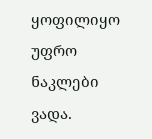ყოფილიყო უფრო ნაკლები ვადა.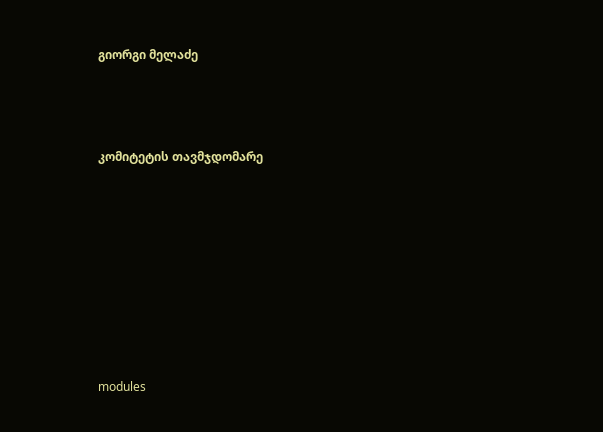გიორგი მელაძე



კომიტეტის თავმჯდომარე








modules